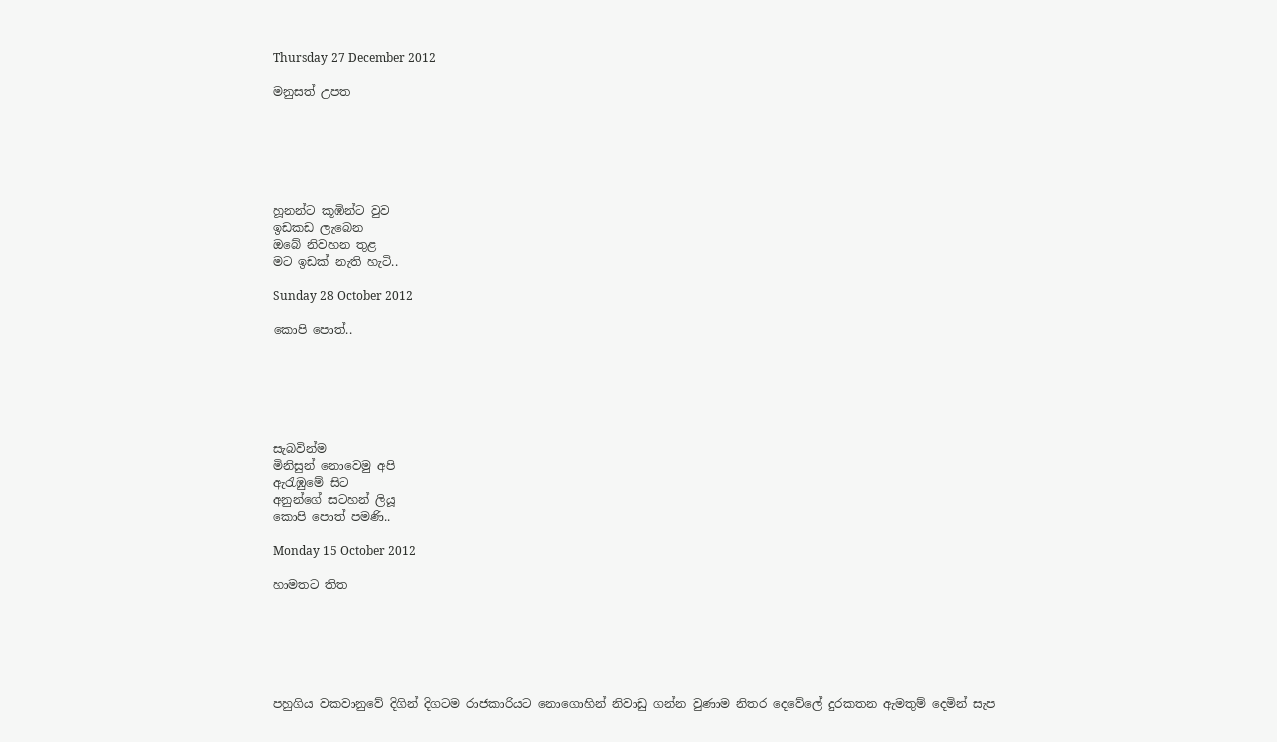Thursday 27 December 2012

මනුසත් උපත






හූනන්ට කූඹින්ට වුව
ඉඩකඩ ලැබෙන
ඔබේ නිවහන තුළ
මට ඉඩක් නැති හැටි..

Sunday 28 October 2012

කොපි පොත්..






සැබවින්ම
මිනිසුන් නොවෙමු අපි
ඇරැඹුමේ සිට
අනුන්ගේ සටහන් ලියූ
කොපි පොත් පමණි..

Monday 15 October 2012

හාමතට තිත






පහුගිය වකවානුවේ දිගින් දිගටම රාජකාරියට නොගොහින් නිවාඩු ගන්න වුණාම නිතර දෙවේලේ දුරකතන ඇමතුම් දෙමින් සැප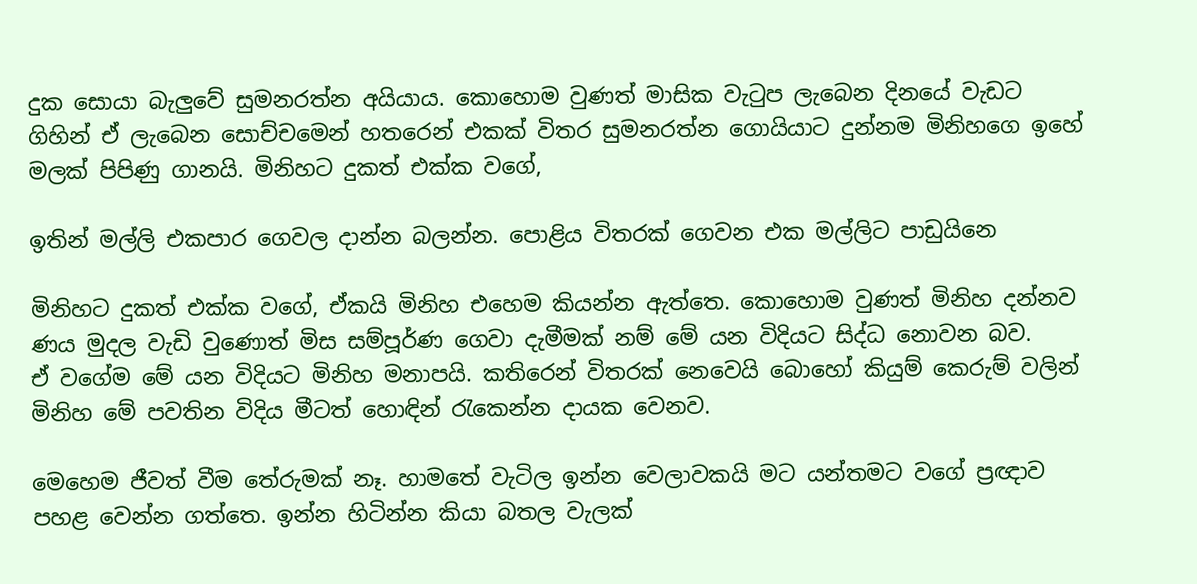දුක සොයා බැලුවේ සුමනරත්න අයියාය. කොහොම වුණත් මාසික වැටුප ලැබෙන දිනයේ වැඩට ගිහින් ඒ ලැබෙන සොච්චමෙන් හතරෙන් එකක් විතර සුමනරත්න ගොයියාට දුන්නම මිනිහගෙ ඉහේ මලක් පිපිණු ගානයි. මිනිහට දුකත් එක්ක වගේ,

ඉතින් මල්ලි එකපාර ගෙවල දාන්න බලන්න. පොළිය විතරක් ගෙවන එක මල්ලිට පාඩුයිනෙ

මිනිහට දුකත් එක්ක වගේ, ඒකයි මිනිහ එහෙම කියන්න ඇත්තෙ. කොහොම වුණත් මිනිහ දන්නව ණය මුදල වැඩි වුණොත් මිස සම්පූර්ණ ගෙවා දැමීමක් නම් මේ යන විදියට සිද්ධ නොවන බව.
ඒ වගේම මේ යන විදියට මිනිහ මනාපයි. කතිරෙන් විතරක් නෙවෙයි බොහෝ කියුම් කෙරුම් වලින් මිනිහ මේ පවතින විදිය මීටත් හොඳින් රැකෙන්න දායක වෙනව.

මෙහෙම ජීවත් වීම තේරුමක් නෑ. හාමතේ වැටිල ඉන්න වෙලාවකයි මට යන්තමට වගේ ප්‍රඥාව පහළ‍ වෙන්න ගත්තෙ. ඉන්න හිටින්න කියා බතල වැලක්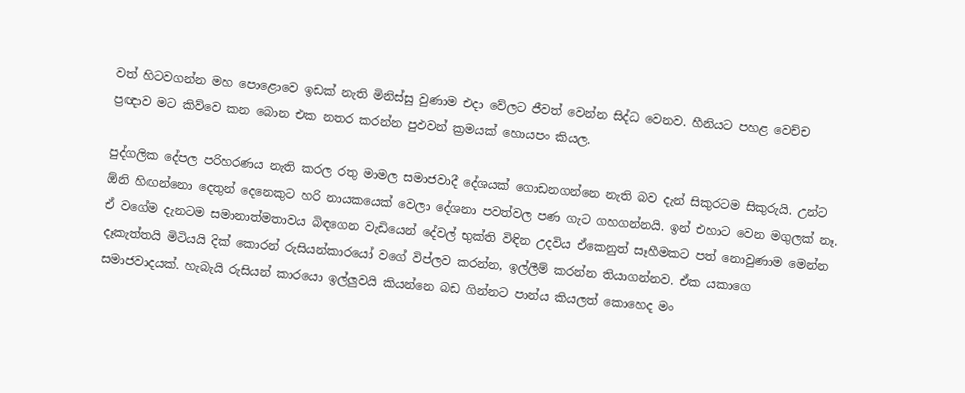වත් හිටවගන්න මහ පොළොවෙ ඉඩක් නැති මිනිස්සු වුණාම එදා වේලට ජීවත් වෙන්න සිද්ධ වෙනව. හීනියට පහළ වෙච්ච ප්‍රඥාව මට කිව්වෙ කන බොන එක නතර කරන්න පුඵවන් ක්‍රමයක් හොයපං කියල.

පුද්ගලික දේපල පරිහරණය නැති කරල රතු මාමල සමාජවාදී දේශයක් ගොඩනගන්නෙ නැති බව දැන් සිකුරටම සිකුරුයි. උන්ට ඕනි හිඟන්නො දෙතුන් දෙනෙකුට හරි නායකයෙක් වෙලා දේශනා පවත්වල පණ ගැට ගහගන්නයි. ඉන් එහාට වෙන මගුලක් නෑ. ඒ වගේම දැනටම සමානාත්මතාවය බිඳගෙන වැඩියෙන් දේවල් භුක්ති විඳින උදවිය ඒකෙනුත් සෑහීමකට පත් නොවුණාම මෙන්න දෑකැත්තයි මිටියයි දික් කොරන් රුසියන්කාරයෝ වගේ විප්ලව කරන්න, ඉල්ලීම් කරන්න තියාගන්නව. ඒක යකාගෙ සමාජවාදයක්. හැබැයි රුසියන් කාරයො ඉල්ලුවයි කියන්නෙ බඩ ගින්නට පාන්ය කියලත් කොහෙද මං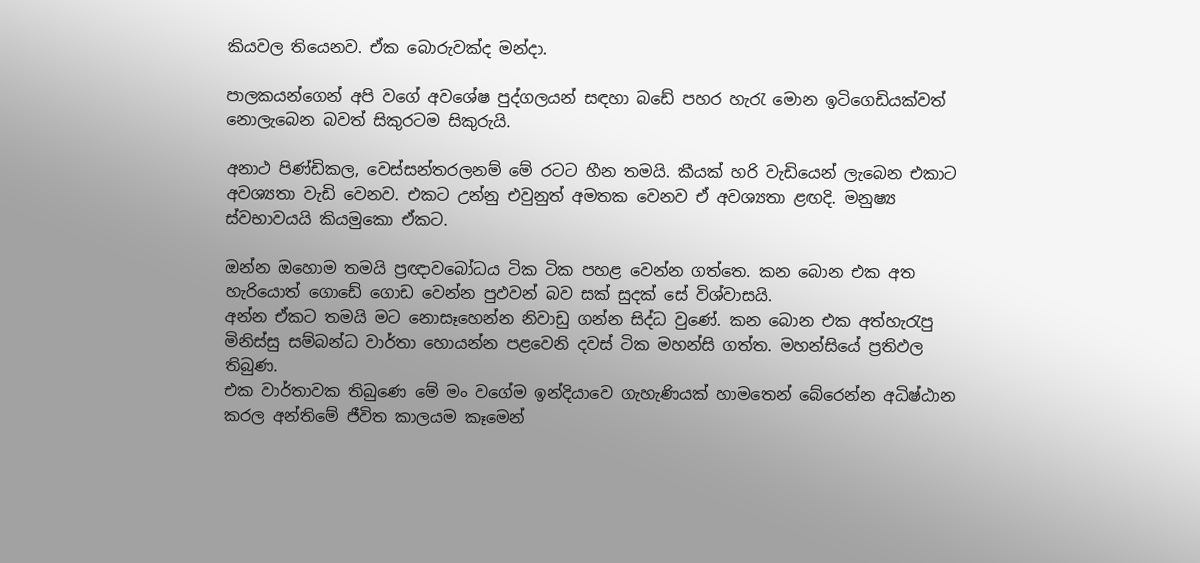කියවල තියෙනව. ඒක බොරුවක්ද මන්දා.

පාලකයන්ගෙන් අපි වගේ අවශේෂ පුද්ගලයන් සඳහා බඩේ පහර හැරැ මොන ඉටිගෙඩියක්වත් නොලැබෙන බවත් සිකුරටම සිකුරුයි.

අනාථ පිණ්ඩිකල, වෙස්සන්තරලනම් මේ රටට හීන තමයි. කීයක් හරි වැඩියෙන් ලැබෙන එකාට අවශ්‍යතා වැඩි වෙනව. එකට උන්නු එවුනුත් අමතක වෙනව ඒ අවශ්‍යතා ළඟදි. මනුෂ්‍ය ස්වභාවයයි කියමුකො ඒකට.

ඔන්න ඔහොම තමයි ප්‍රඥාවබෝධය ටික ටික පහළ වෙන්න ගත්තෙ. කන බොන එක අත හැරියොත් ගොඩේ ගොඩ වෙන්න පුඵවන් බව සක් සුදක් සේ විශ්වාසයි.
අන්න ඒකට තමයි මට නොසෑහෙන්න නිවාඩු ගන්න සිද්ධ වුණේ. කන බොන එක අත්හැරැපු මිනිස්සු සම්බන්ධ වාර්තා හොයන්න පළවෙනි දවස් ටික මහන්සි ගත්ත. මහන්සියේ ප්‍රතිඵල තිබුණ.
එක වාර්තාවක තිබුණෙ මේ මං වගේම ඉන්දියාවෙ ගැහැණියක් හාමතෙන් බේරෙන්න අධිෂ්ඨාන කරල අන්තිමේ ජීවිත කාලයම කෑමෙන්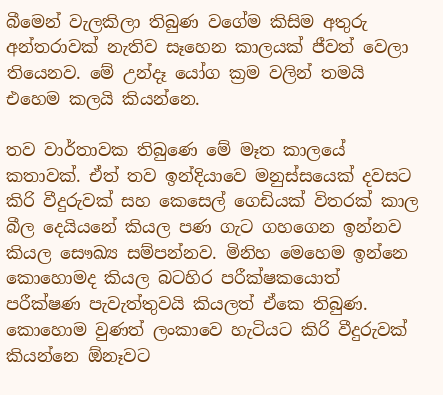බීමෙන් වැලකිලා තිබුණ වගේම කිසිම අතුරු අන්තරාවක් නැතිව සෑහෙන කාලයක් ජීවත් වෙලා තියෙනව. මේ උන්දෑ යෝග ක්‍රම වලින් තමයි එහෙම කලයි කියන්නෙ.

තව වාර්තාවක තිබුණෙ මේ මෑත කාලයේ කතාවක්. ඒත් තව ඉන්දියාවෙ මනුස්සයෙක් දවසට කිරි වීදුරුවක් සහ කෙසෙල් ගෙඩියක් විතරක් කාල බීල දෙයියනේ කියල පණ ගැට ගහගෙන ඉන්නව කියල සෞඛ්‍ය සම්පන්නව. මිනිහ මෙහෙම ඉන්නෙ කොහොමද කියල බටහිර පරීක්ෂකයොත් පරීක්ෂණ පැවැත්තුවයි කියලත් ඒකෙ තිබුණ. කොහොම වුණත් ලංකාවෙ හැටියට කිරි වීදුරුවක් කියන්නෙ ඕනෑවට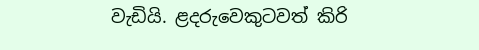වැඩියි. ළදරුවෙකුටවත් කිරි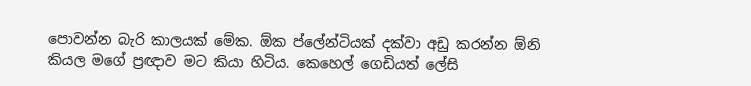පොවන්න බැරි කාලයක් මේක. ඕක ප්ලේන්ටියක් දක්වා අඩු කරන්න ඕනි කියල මගේ ප්‍රඥාව මට කියා හිටිය. කෙහෙල් ගෙඩියත් ලේසි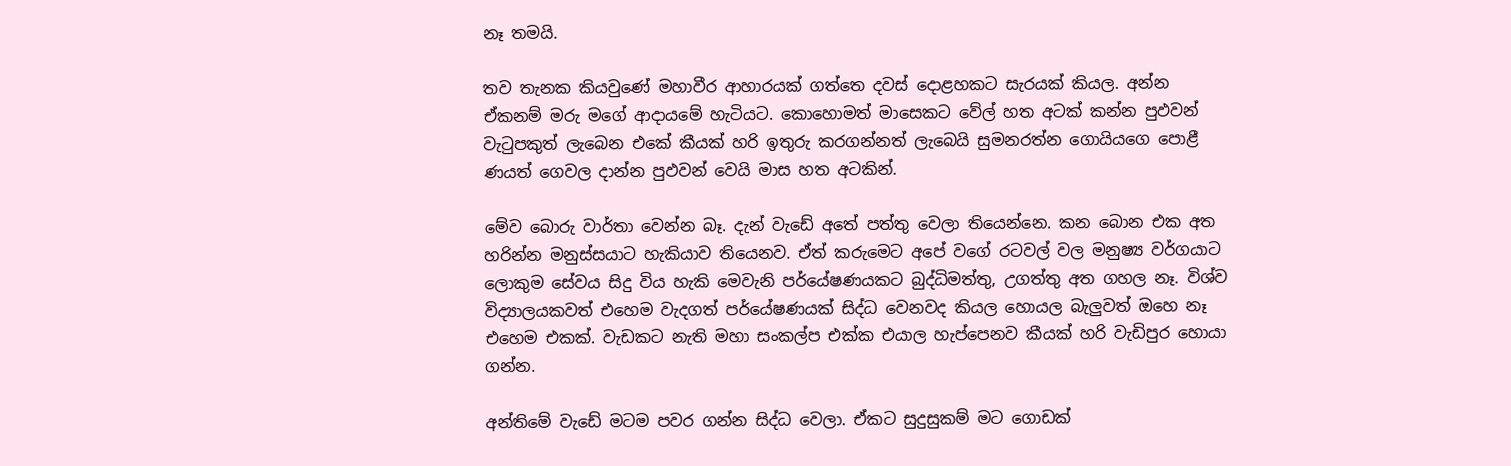නෑ තමයි.

තව තැනක කියවුණේ මහාවීර ආහාරයක් ගත්තෙ දවස් දොළහකට සැරයක් කියල. අන්න ඒකනම් මරු මගේ ආදායමේ හැටියට. කොහොමත් මාසෙකට වේල් හත අටක් කන්න පුඵවන් වැටුපකුත් ලැබෙන එකේ කීයක් හරි ඉතුරු කරගන්නත් ලැබෙයි සුමනරත්න ගොයියගෙ පොළී ණයත් ගෙවල දාන්න පුඵවන් වෙයි මාස හත අටකින්.

මේව බොරු වාර්තා වෙන්න බෑ. දැන් වැඩේ අතේ පත්තු‍ වෙලා තියෙන්නෙ. කන බොන එක අත හරින්න මනුස්සයාට හැකියාව තියෙනව. ඒත් කරුමෙට අපේ වගේ රටවල් වල මනුෂ්‍ය වර්ගයාට ලොකුම සේවය සිදු විය හැකි මෙවැනි පර්යේෂණයකට බුද්ධිමත්තු, උගත්තු අත ගහල නෑ. විශ්ව විද්‍යාලයකවත් එහෙම වැදගත් පර්යේෂණයක් සිද්ධ වෙනවද කියල හොයල බැලුවත් ඔහෙ නෑ එහෙම එකක්. වැඩකට නැති මහා සංකල්ප එක්ක එයාල හැප්පෙනව කීයක් හරි වැඩිපුර හොයා ගන්න.

අන්තිමේ වැඩේ මටම පවර ගන්න සිද්ධ වෙලා. ඒකට සුදුසුකම් මට ගොඩක්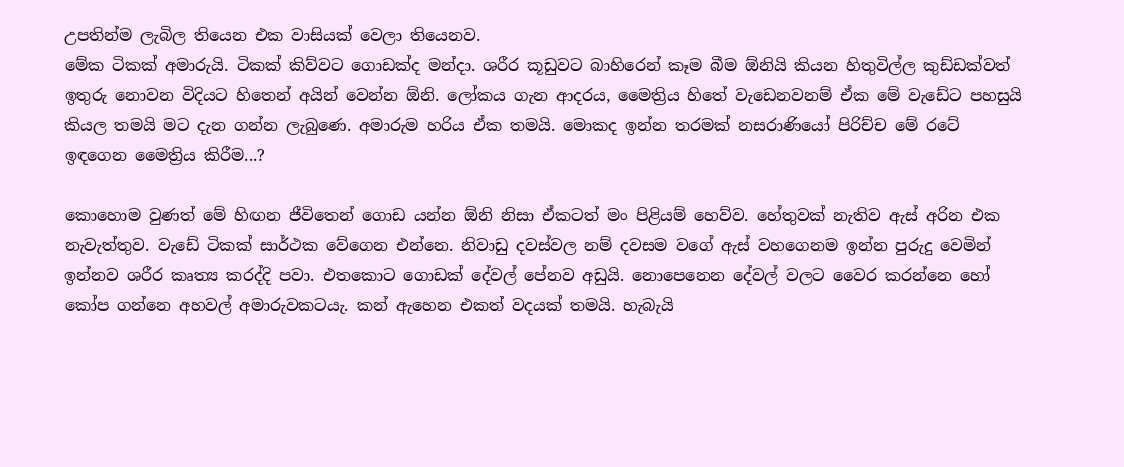උපතින්ම ලැබිල තියෙන එක වාසියක් වෙලා තියෙනව.
මේක ටිකක් අමාරුයි. ටිකක් කිව්වට ගොඩක්ද මන්දා. ශරීර කූඩුවට බාහිරෙන් කෑම බීම ඕනියි කියන හිතුවිල්ල කුඩ්ඩක්වත් ඉතුරු නොවන විදියට හිතෙන් අයින් වෙන්න ඕනි. ලෝකය ගැන ආදරය, මෛත්‍රිය හිතේ වැඩෙනවනම් ඒක මේ වැඩේට පහසුයි කියල තමයි මට දැන ගන්න ලැබුණෙ. අමාරුම හරිය ඒක තමයි. මොකද ඉන්න තරමක් නසරාණියෝ පිරිච්ච මේ රටේ ඉඳගෙන මෛත්‍රිය කිරීම...?

කොහොම වුණත් මේ හිඟන ජීවිතෙන් ගොඩ යන්න ඕනි නිසා ඒකටත් මං පිළියම් හෙව්ව. හේතුවක් නැතිව ඇස් අරින එක නැවැත්තුව. වැඩේ ටිකක් සාර්ථක වේගෙන එන්නෙ. නිවාඩු දවස්වල නම් දවසම වගේ ඇස් වහගෙනම ඉන්න පුරුදු වෙමින් ඉන්නව ශරීර කෘත්‍ය කරද්දි පවා. එතකොට ගොඩක් දේවල් පේනව අඩුයි. නොපෙනෙන දේවල් වලට වෛර කරන්නෙ හෝ කෝප ගන්නෙ අහවල් අමාරුවකටයැ. කන් ඇහෙන එකත් වදයක් තමයි. හැබැයි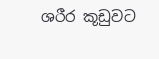ශරීර කූඩුවට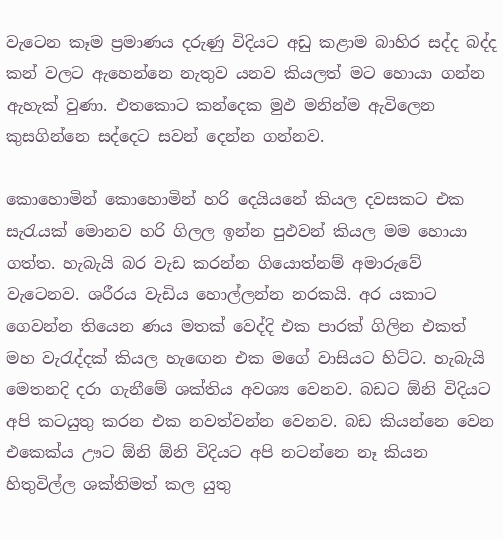වැටෙන කෑම ප්‍රමාණය දරුණු විදියට අඩු කළාම බාහිර සද්ද බද්ද කන් වලට ඇහෙන්නෙ නැතුව යනව කියලත් මට හොයා ගන්න ඇහැක් වුණා. එතකොට කන්දෙක මුඵ මනින්ම ඇවිලෙන කුසගින්නෙ සද්දෙට සවන් දෙන්න ගන්නව.

කොහොමින් කොහොමින් හරි දෙයියනේ කියල දවසකට එක සැරැයක් මොනව හරි ගිලල ඉන්න පුඵවන් කියල මම හොයා ගත්ත. හැබැයි බර වැඩ කරන්න ගියොත්නම් අමාරුවේ වැටෙනව. ශරීරය වැඩිය හොල්ලන්න නරකයි. අර යකාට ගෙවන්න තියෙන ණය මතක් වෙද්දි එක පාරක් ගිලින එකත් මහ වැරැද්දක් කියල හැඟෙන එක මගේ වාසියට හිට්ට. හැබැයි මෙතනදි දරා ගැනීමේ ශක්තිය අවශ්‍ය වෙනව. බඩට ඕනි විදියට අපි කටයුතු කරන එක නවත්වන්න වෙනව. බඩ කියන්නෙ වෙන එකෙක්ය ඌට ඕනි ඕනි විදියට අපි නටන්නෙ නෑ කියන හිතුවිල්ල ශක්තිමත් කල යුතු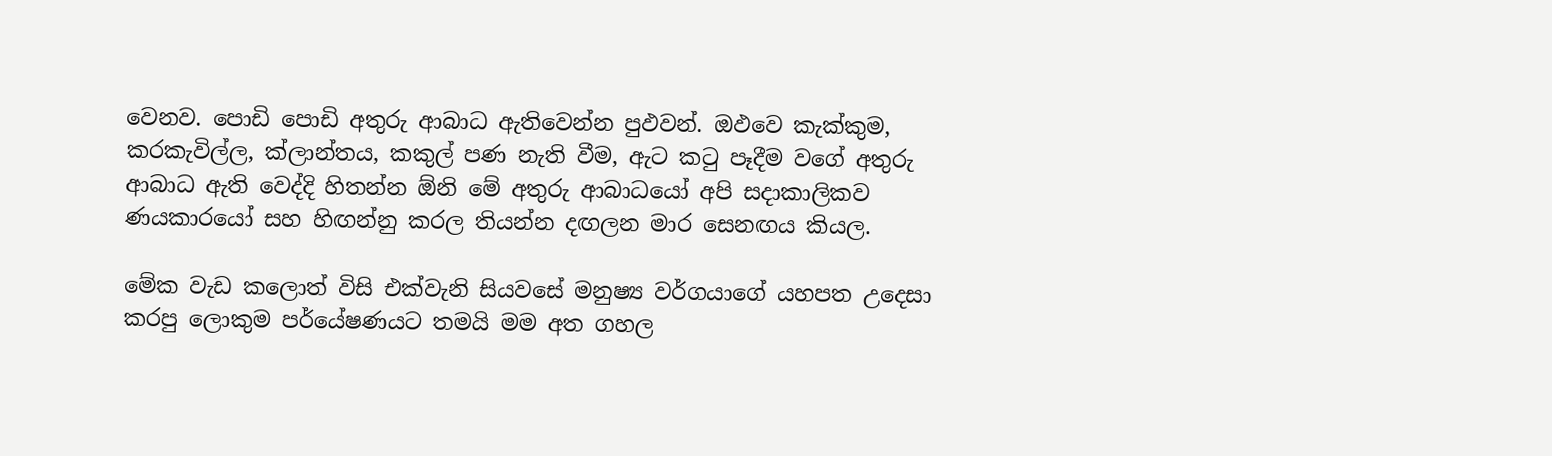වෙනව. පොඩි පොඩි අතුරු ආබාධ ඇතිවෙන්න පුඵවන්. ඔඵවෙ කැක්කුම, කරකැවිල්ල, ක්ලාන්තය, කකුල් පණ නැති වීම, ඇට කටු පෑදීම වගේ අතුරු ආබාධ ඇති වෙද්දි හිතන්න ඕනි මේ අතුරු ආබාධයෝ අපි සදාකාලිකව ණයකාරයෝ සහ හිඟන්නු කරල තියන්න දඟලන මාර සෙනඟය කියල.

මේක වැඩ කලොත් විසි එක්වැනි සියවසේ මනුෂ්‍ය වර්ගයාගේ යහපත උදෙසා කරපු ලොකුම පර්යේෂණයට තමයි මම අත ගහල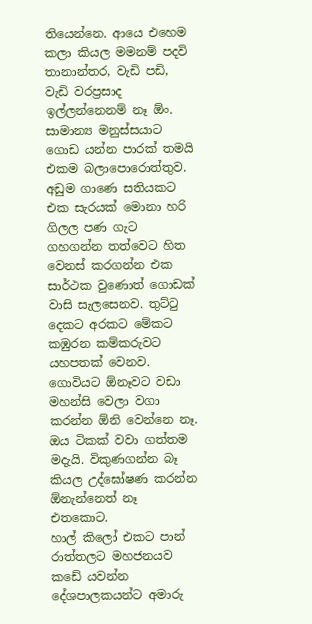තියෙන්නෙ. ආයෙ එහෙම කලා කියල මමනම් පදවි තානාන්තර, වැඩි පඩි, වැඩි වරප්‍රසාද ඉල්‍ලන්නෙනම් නෑ ඕං. සාමාන්‍ය මනුස්සයාට ගොඩ යන්න පාරක් තමයි එකම බලාපොරොත්තුව.
අඩුම ගාණෙ සතියකට එක සැරයක් මොනා හරි ගිලල පණ ගැට ගහගන්න තත්වෙට හිත වෙනස් කරගන්න එක සාර්ථක වුණොත් ගොඩක් වාසි සැලසෙනව. තුට්ටු දෙකට අරකට මේකට කඹුරන කම්කරුවට යහපතක් වෙනව. ගොවියට ඕනෑවට වඩා මහන්සි වෙලා වගා කරන්න ඕනි වෙන්නෙ නෑ. ඔය ටිකක් වවා ගත්තම මදැයි. විකුණගන්න බෑ කියල උද්ඝෝෂණ කරන්න ඕනැන්නෙත් නෑ එතකොට.
හාල් කිලෝ එකට පාන් රාත්තලට මහජනයව කඩේ යවන්න දේශපාලකයන්ට අමාරු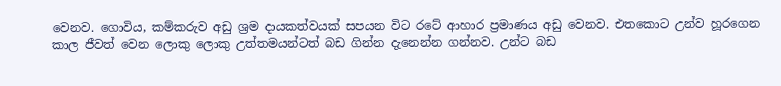වෙනව. ගොවිය, කම්කරුව අඩු ශ්‍රම දායකත්වයක් සපයන විට රටේ ආහාර ප්‍රමාණය අඩු වෙනව. එතකොට උන්ව හූරගෙන කාල ජීවත් වෙන ලොකු ලොකු උත්තමයන්ටත් බඩ ගින්න දැනෙන්න ගන්නව. උන්ට බඩ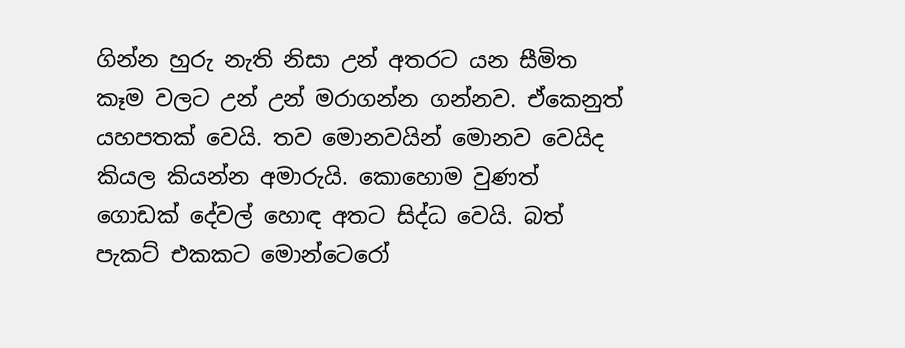ගින්න හුරු නැති නිසා උන් අතරට යන සීමිත කෑම වලට උන් උන් මරාගන්න ගන්නව. ඒකෙනුත් යහපතක් වෙයි. තව මොනවයින් මොනව වෙයිද කියල කියන්න අමාරුයි. කොහොම වුණත් ගොඩක් දේවල් හොඳ අතට සිද්ධ වෙයි. බත් පැකට් එකකට මොන්ටෙරෝ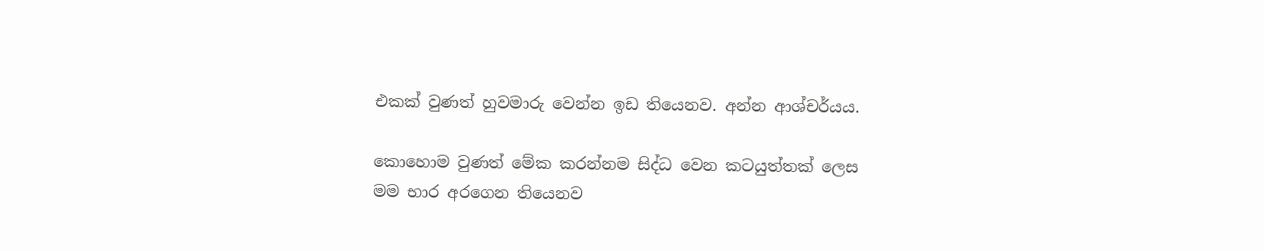එකක් වුණත් හුවමාරු වෙන්න ඉඩ තියෙනව. අන්න ආශ්චර්යය.

කොහොම වුණත් මේක කරන්නම සිද්ධ වෙන කටයුත්තක් ලෙස මම භාර අරගෙන තියෙනව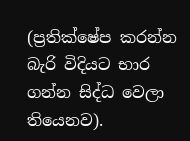(ප්‍රතික්ෂේප කරන්න බැරි විදියට භාර ගන්න සිද්ධ වෙලා තියෙනව).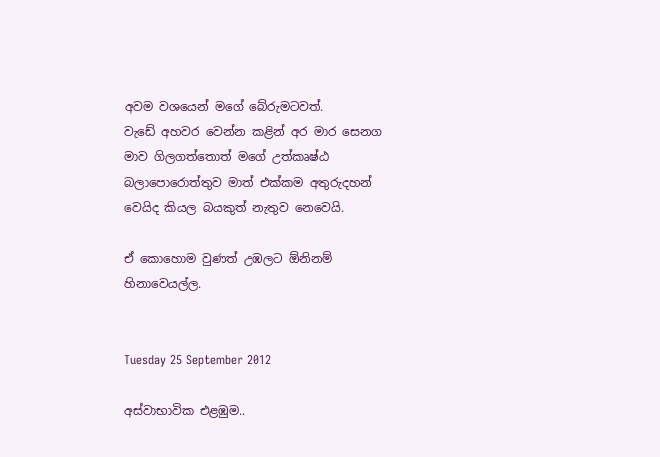අවම වශයෙන් මගේ බේරුමටවත්.
වැඩේ අහවර වෙන්න කළින් අර මාර සෙනග මාව ගිලගත්තොත් මගේ උත්කෘෂ්ඨ බලාපොරොත්තුව මාත් එක්කම අතුරුදහන් වෙයිද කියල බයකුත් නැතුව නෙවෙයි.

ඒ කොහොම වුණත් උඹලට ඕනිනම් හිනාවෙයල්ල.


Tuesday 25 September 2012

අස්වාභාවික එළඹුම..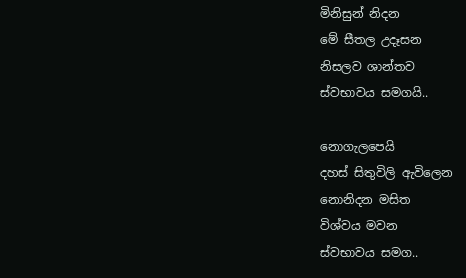මිනිසුන් නිදන
මේ සීතල උදෑසන
නිසලව ශාන්තව
ස්වභාවය සමගයි..

නොගැලපෙයි
දහස් සිතුවිලි ඇවිලෙන
නොනිදන මසිත
විශ්වය මවන
ස්වභාවය සමග..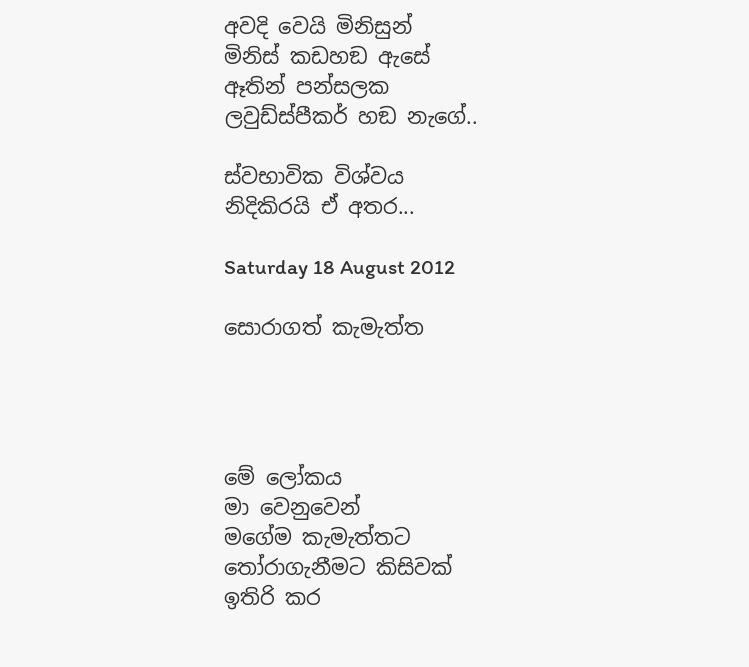අවදි වෙයි මිනිසුන්
මිනිස් කඩහඞ ඇසේ
ඈතින් පන්සලක
ලවුඩ්ස්පීකර් හඞ නැගේ..

ස්වභාවික විශ්වය
නිදිකිරයි ඒ අතර...

Saturday 18 August 2012

සොරාගත් කැමැත්ත




මේ ලෝකය
මා වෙනුවෙන්
මගේම කැමැත්තට
තෝරාගැනීමට කිසිවක්
ඉතිරි කර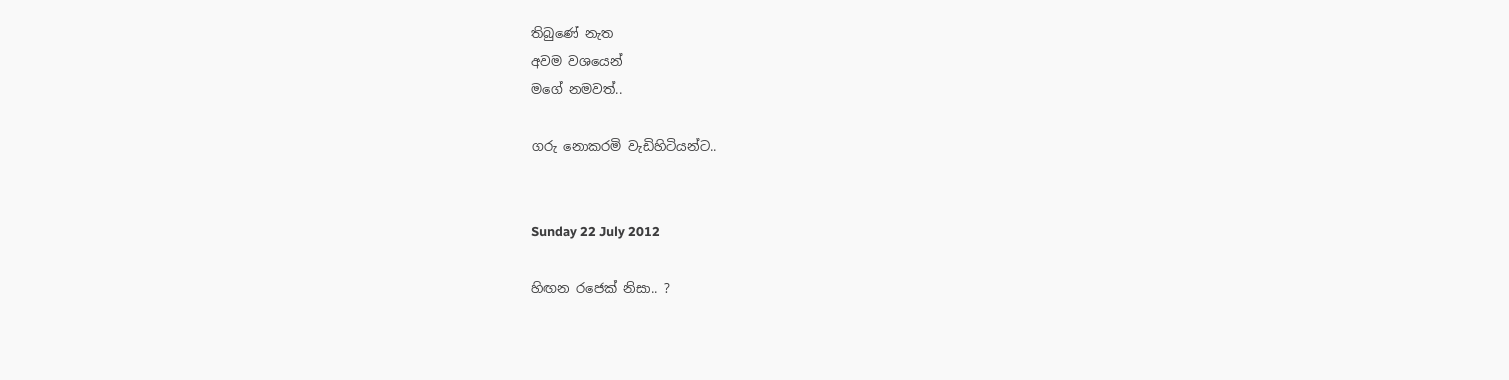තිබුණේ නැත
අවම වශයෙන්
මගේ නමවත්..

ගරු නොකරමි වැඩිහිටියන්ට..


Sunday 22 July 2012

හිඟන රජෙක් නිසා.. ?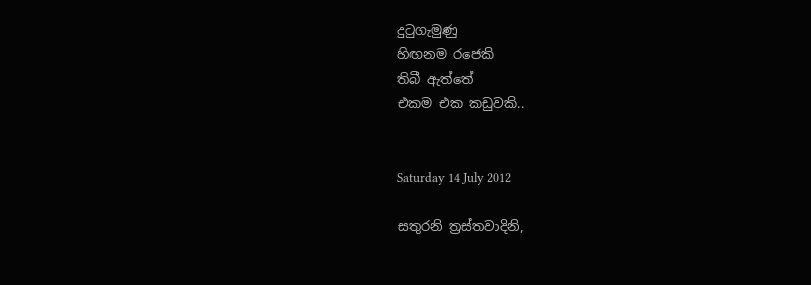දුටුගැමුණු
හිඟනම රජෙකි
තිබී ඇත්තේ
එකම එක කඩුවකි..


Saturday 14 July 2012

සතුරනි ත්‍රස්තවාදිනි,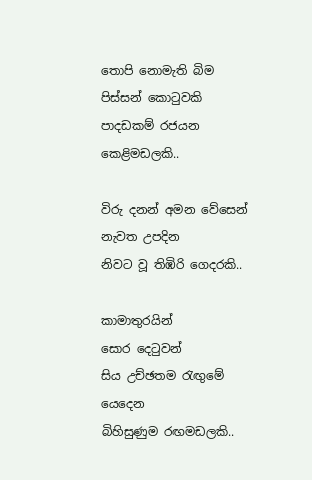තොපි නොමැති බිම
පිස්සන් කොටුවකි
පාදඩකම් රජයන
කෙළිමඩලකි..

විරු දනන් අමන වේසෙන්
නැවත උපදින
නිවට වූ තිඹිරි ගෙදරකි..

කාමාතුරයින්
සොර දෙටුවන්
සිය උච්ඡතම රැඟුමේ යෙදෙන
බිහිසුණුම රඟමඩලකි..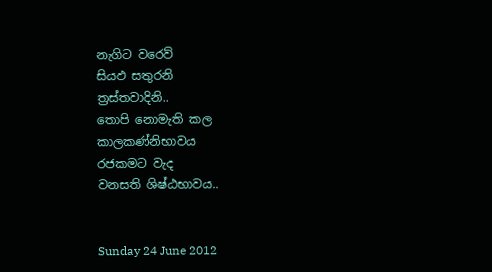නැගිට වරෙව්
සියඵ සතුරනි
ත්‍රස්තවාදිනි..
තොපි නොමැති කල
කාලකණ්නිභාවය
රජකමට වැද
වනසති ශිෂ්ඨභාවය..


Sunday 24 June 2012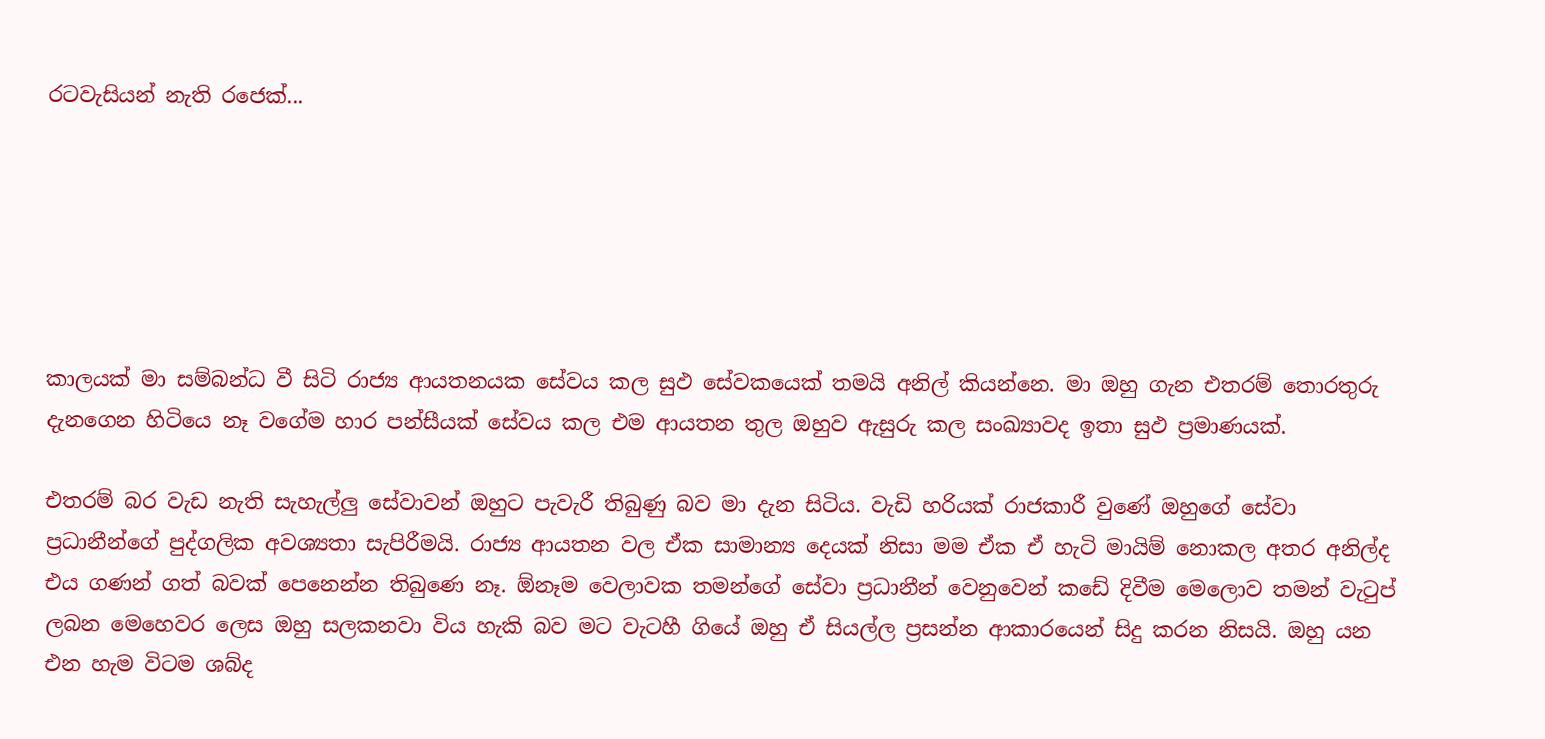රටවැසියන් නැති රජෙක්...






කාලයක් මා සම්බන්ධ වී සිටි රාජ්‍ය ආයතනයක සේවය කල සුඵ සේවකයෙක් තමයි අනිල් කියන්නෙ. මා ඔහු ගැන එතරම් තොරතුරු දැනගෙන හිටියෙ නෑ වගේම හාර පන්සීයක් සේවය කල එම ආයතන තුල ඔහුව ඇසුරු කල සංඛ්‍යාවද ඉතා සුඵ ප්‍රමාණයක්.

එතරම් බර වැඩ නැති සැහැල්ලු සේවාවන් ඔහුට පැවැරී තිබුණු බව මා දැන සිටිය. වැඩි හරියක් රාජකාරී වුණේ ඔහුගේ සේවා ප්‍රධානීන්ගේ පුද්ගලික අවශ්‍යතා සැපිරීමයි. රාජ්‍ය ආයතන වල ඒක සාමාන්‍ය දෙයක් නිසා මම ඒක ඒ හැටි මායිම් නොකල අතර අනිල්ද එය ගණන් ගත් බවක් පෙනෙන්න තිබුණෙ නෑ. ඕනෑම වෙලාවක තමන්ගේ සේවා ප්‍රධානීන් වෙනුවෙන් කඩේ දිවීම මෙලොව තමන් වැටුප් ලබන මෙහෙවර ලෙස ඔහු සලකනවා විය හැකි බව මට වැටහී ගියේ ඔහු ඒ සියල්ල ප්‍රසන්න ආකාරයෙන් සිදු කරන නිසයි. ඔහු යන එන හැම විටම ශබ්ද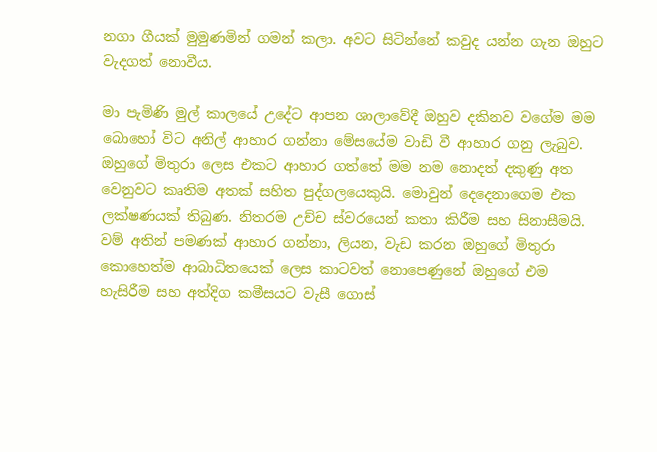නගා ගීයක් මුමුණමින් ගමන් කලා. අවට සිටින්නේ කවුද යන්න ගැන ඔහුට වැදගත් නොවීය.

මා පැමිණි මුල් කාලයේ උදේට ආපන ශාලාවේදී ඔහුව දකිනව වගේම මම බොහෝ විට අනිල් ආහාර ගන්නා මේසයේම වාඩි වී ආහාර ගනු ලැබුව. ඔහුගේ මිතුරා ලෙස එකට ආහාර ගත්තේ මම නම නොදත් දකුණු අත වෙනුවට කෘතිම අතක් සහිත පුද්ගලයෙකුයි. මොවුන් දෙදෙනාගෙම එක ලක්ෂණයක් තිබුණ. නිතරම උච්ච ස්වරයෙන් කතා කිරීම සහ සිනාසීමයි. වම් අතින් පමණක් ආහාර ගන්නා, ලියන, වැඩ කරන ඔහුගේ මිතුරා කොහෙත්ම ආබාධිතයෙක් ලෙස කාටවත් නොපෙණුනේ ඔහුගේ එම හැසිරීම සහ අත්දිග කමීසයට වැසී ගොස්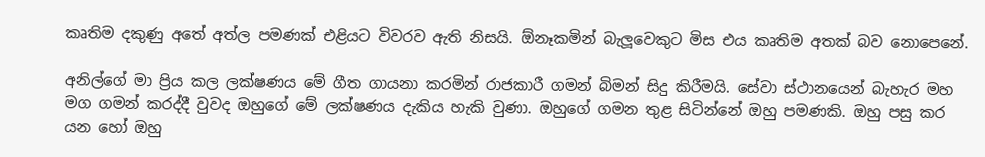කෘතිම දකුණු අතේ අත්ල පමණක් එළියට විවරව ඇති නිසයි. ඕනෑකමින් බැලූවෙකුට මිස එය කෘතිම අතක් බව නොපෙනේ.

අනිල්ගේ මා ප්‍රිය කල ලක්ෂණය මේ ගීත ගායනා කරමින් රාජකාරී ගමන් බිමන් සිදු කිරීමයි. සේවා ස්ථානයෙන් බැහැර මහ මග ගමන් කරද්දී වුවද ඔහුගේ මේ ලක්ෂණය දැකිය හැකි වුණා. ඔහුගේ ගමන තුළ සිටින්නේ ඔහු පමණකි. ඔහු පසු කර යන හෝ ඔහු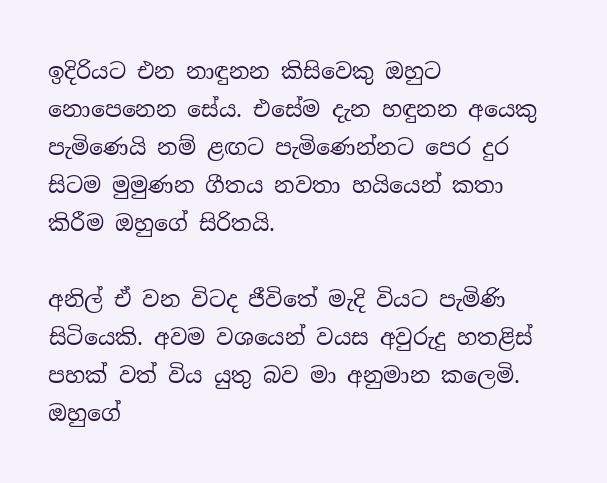ඉදිරියට එන නාඳුනන කිසිවෙකු ඔහුට නොපෙනෙන සේය. එසේම දැන හඳුනන අයෙකු පැමිණෙයි නම් ළඟට පැමිණෙන්නට පෙර දුර සිටම මුමුණන ගීතය නවතා හයියෙන් කතා කිරීම ඔහුගේ සිරිතයි.

අනිල් ඒ වන විටද ජීවිතේ මැදි වියට පැමිණි සිටියෙකි. අවම වශයෙන් වයස අවුරුදු හතළිස් පහක් වත් විය යුතු බව මා අනුමාන කලෙමි. ඔහුගේ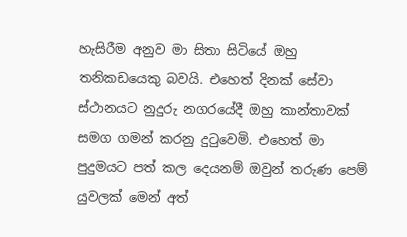හැසිරීම අනුව මා සිතා සිටියේ ඔහු තනිකඩයෙකු බවයි. එහෙත් දිනක් සේවා ස්ථානයට නුදුරු නගරයේදී ඔහු කාන්තාවක් සමග ගමන් කරනු දුටුවෙමි. එහෙත් මා පුදුමයට පත් කල දෙයනම් ඔවුන් තරුණ පෙම් යුවලක් මෙන් අත්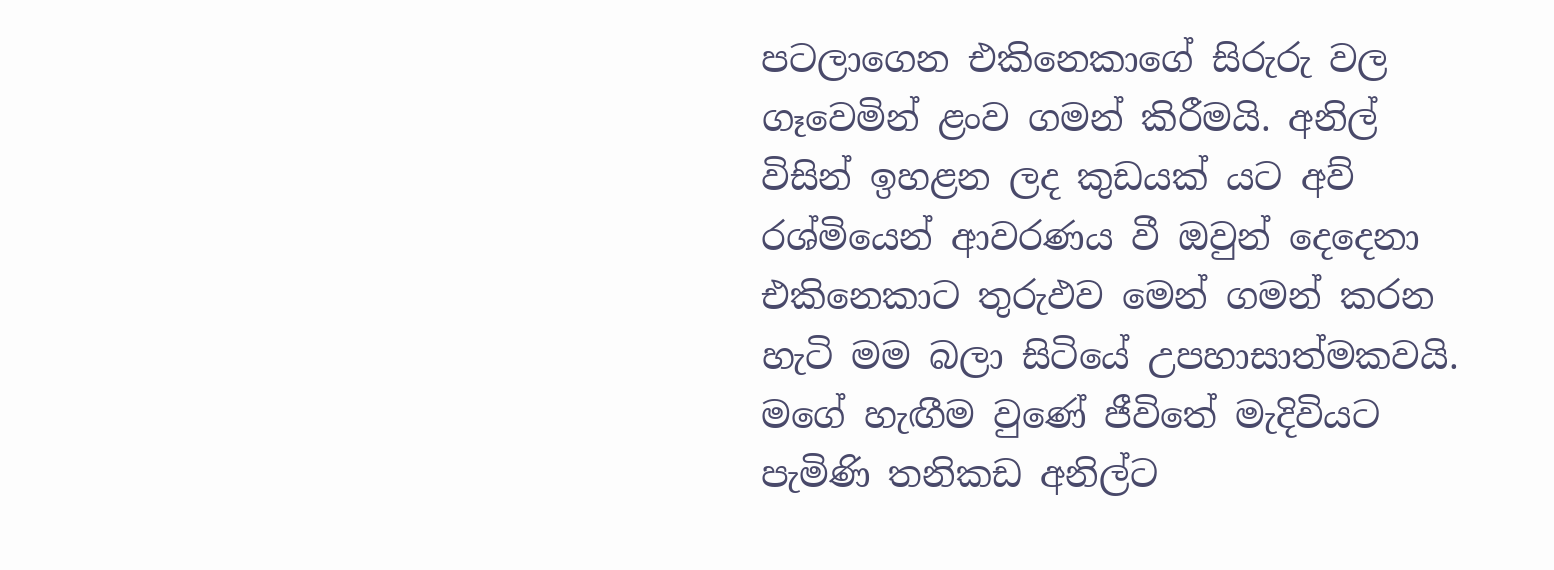පටලාගෙන එකිනෙකාගේ සිරුරු වල ගෑවෙමින් ළංව ගමන් කිරීමයි. අනිල් විසින් ඉහළන ලද කුඩයක් යට අව් රශ්මියෙන් ආවරණය වී ඔවුන් දෙදෙනා එකිනෙකාට තුරුඵව මෙන් ගමන් කරන හැටි මම බලා සිටියේ උපහාසාත්මකවයි. මගේ හැඟීම වුණේ ජීවිතේ මැදිවියට පැමිණි තනිකඩ අනිල්ට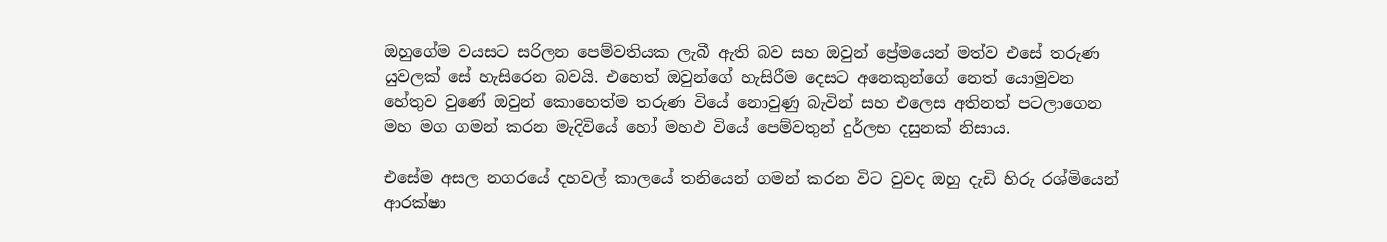ඔහුගේම වයසට සරිලන පෙම්වතියක ලැබී ඇති බව සහ ඔවුන් ප්‍රේමයෙන් මත්ව එසේ තරුණ යුවලක් සේ හැසිරෙන බවයි. එහෙත් ඔවුන්ගේ හැසිරීම දෙසට අනෙකුන්ගේ නෙත් යොමුවන හේතුව වුණේ ඔවුන් කොහෙත්ම තරුණ වියේ නොවුණු බැවින් සහ එලෙස අතිනත් පටලාගෙන මහ මග ගමන් කරන මැදිවියේ හෝ මහඵ වියේ පෙම්වතුන් දුර්ලභ දසුනක් නිසාය.

එසේම අසල නගරයේ දහවල් කාලයේ තනියෙන් ගමන් කරන විට වුවද ඔහු දැඩි හිරු රශ්මියෙන් ආරක්ෂා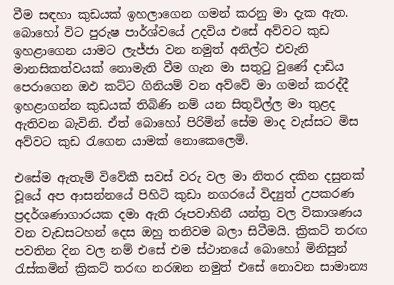වීම සඳහා කුඩයක් ඉහලාගෙන ගමන් කරනු මා දැක ඇත. බොහෝ විට පුරුෂ පාර්ශ්වයේ උදවිය එසේ අව්වට කුඩ ඉහළාගෙන යාමට ලැජ්ජා වන නමුත් අනිල්ට එවැනි මානසිකත්වයක් නොමැති වීම ගැන මා සතුටු වුණේ දාඩිය පෙරාගෙන ඔඵ කට්ට ගිනියම් වන අව්වේ මා ගමන් කරද්දී ඉහළාගන්න කුඩයක් තිබිණි නම් යන සිතුවිල්ල මා තුළද ඇතිවන බැවිනි. ඒත් බොහෝ පිරිමින් සේම මාද වැස්සට මිස අව්වට කුඩ රැගෙන යාමක් නොකෙලෙමි.

එසේම ඇතැම් විවේකී සවස් වරු වල මා නිතර දකින දසුනක් වූයේ අප ආසන්නයේ පිහිටි කුඩා නගරයේ විද්‍යුත් උපකරණ ප්‍රදර්ශණාගාරයක දමා ඇති රූපවාහිනී යන්ත්‍ර වල විකාශණය වන වැඩසටහන් දෙස ඔහු තනිවම බලා සිටීමයි. ක්‍රිකට් තරඟ පවතින දින වල නම් එසේ එම ස්ථානයේ බොහෝ මිනිසුන් රැස්කමින් ක්‍රිකට් තරඟ නරඹන නමුත් එසේ නොවන සාමාන්‍ය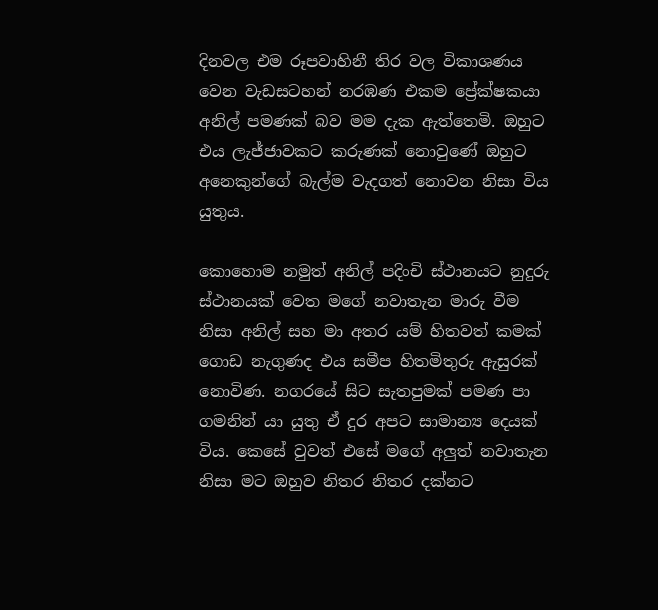දිනවල එම රූපවාහිනී තිර වල විකාශණය වෙන වැඩසටහන් නරඹණ එකම ප්‍රේක්ෂකයා අනිල් පමණක් බව මම දැක ඇත්තෙමි. ඔහුට එය ලැජ්ජාවකට කරුණක් නොවුණේ ඔහුට අනෙකුන්ගේ බැල්ම වැදගත් නොවන නිසා විය යුතුය.

කොහොම නමුත් අනිල් පදිංචි ස්ථානයට නුදුරු ස්ථානයක් වෙත මගේ නවාතැන මාරු වීම නිසා අනිල් සහ මා අතර යම් හිතවත් කමක් ගොඩ නැගුණද එය සමීප හිතමිතුරු ඇසුරක් නොවිණ. නගරයේ සිට සැතපුමක් පමණ පා ගමනින් යා යුතු ඒ දුර අපට සාමාන්‍ය දෙයක් විය. කෙසේ වුවත් එසේ මගේ අලුත් නවාතැන නිසා මට ඔහුව නිතර නිතර දක්නට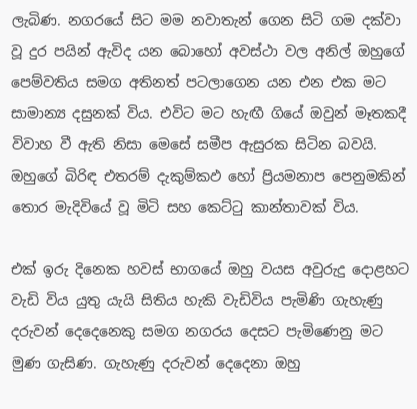ලැබිණ. නගරයේ සිට මම නවාතැන් ගෙන සිටි ගම දක්වා වූ දුර පයින් ඇවිද යන බොහෝ අවස්ථා වල අනිල් ඔහුගේ පෙම්වතිය සමග අතිනත් පටලාගෙන යන එන එක මට සාමාන්‍ය දසුනක් විය. එවිට මට හැඟී ගියේ ඔවුන් මෑතකදී විවාහ වී ඇති නිසා මෙසේ සමීප ඇසුරක සිටින බවයි. ඔහුගේ බිරිඳ එතරම් දැකුම්කඵ හෝ ප්‍රියමනාප පෙනුමකින් තොර මැදිවියේ වූ මිටි සහ කෙට්ටු කාන්තාවක් විය.

එක් ඉරු දිනෙක හවස් භාගයේ ඔහු වයස අවුරුදු දොළහට වැඩි විය යුතු යැයි සිතිය හැකි වැඩිවිය පැමිණි ගැහැණු දරුවන් දෙදෙනෙකු සමග නගරය දෙසට පැමිණෙනු මට මුණ ගැසිණ. ගැහැණු දරුවන් දෙදෙනා ඔහු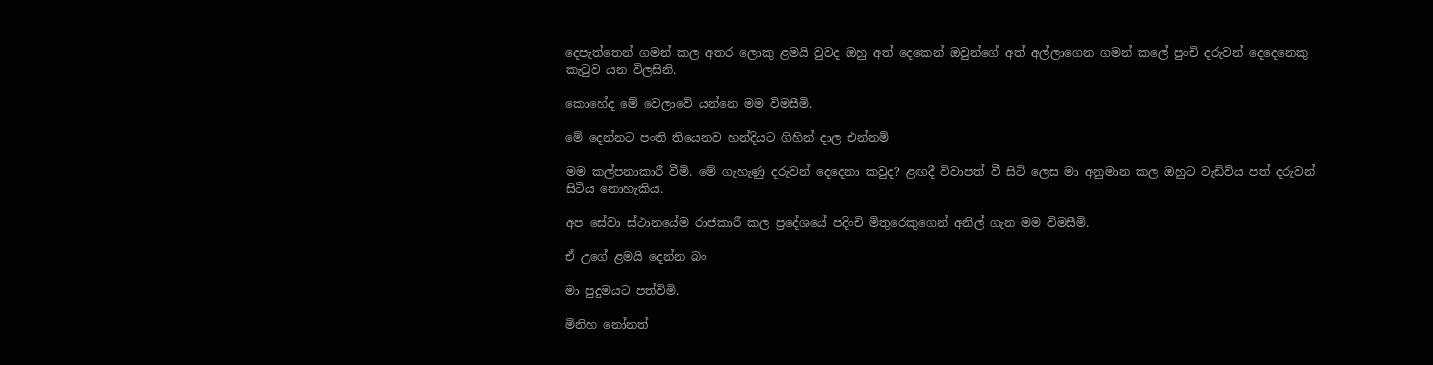දෙපැත්තෙන් ගමන් කල අතර ලොකු ළමයි වුවද ඔහු අත්‍ දෙකෙන් ඔවුන්ගේ අත් අල්ලාගෙන ගමන් කලේ පුංචි දරුවන් දෙදෙනෙකු කැටුව යන විලසිනි.

කොහේද මේ වෙලාවේ යන්නෙ මම විමසීමි.

මේ දෙන්නට පංති තියෙනව හන්දියට ගිහින් දාල එන්නම්

මම කල්පනාකාරී වීමි. මේ ගැහැණු දරුවන් දෙදෙනා කවුද? ළඟදී විවාපත් වී සිටි ලෙස මා අනුමාන කල ඔහුට වැඩිවිය පත් දරුවන් සිටිය නොහැකිය.

අප සේවා ස්ථානයේම රාජකාරී කල ප්‍රදේශයේ පදිංචි මිතුරෙකුගෙන් අනිල් ගැන මම විමසීමි.

ඒ උගේ ළමයි දෙන්න බං

මා පුදුමයට පත්විමි.

මිනිහ නෝනත්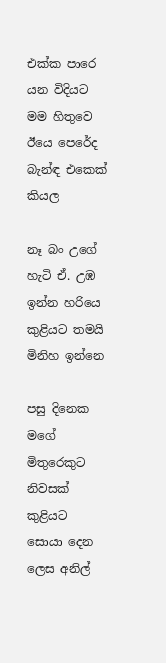එක්ක පාරෙ යන විදියට මම හිතුවෙ ඊයෙ පෙ‍රේද බැන්ඳ එකෙක් කියල

නෑ බං උගේ හැටි ඒ. උඹ ඉන්න හරියෙ කුළියට තමයි මිනිහ ඉන්නෙ

පසු දිනෙක මගේ මිතුරෙකුට නිවසක් කුළියට සොයා දෙන ලෙස අනිල්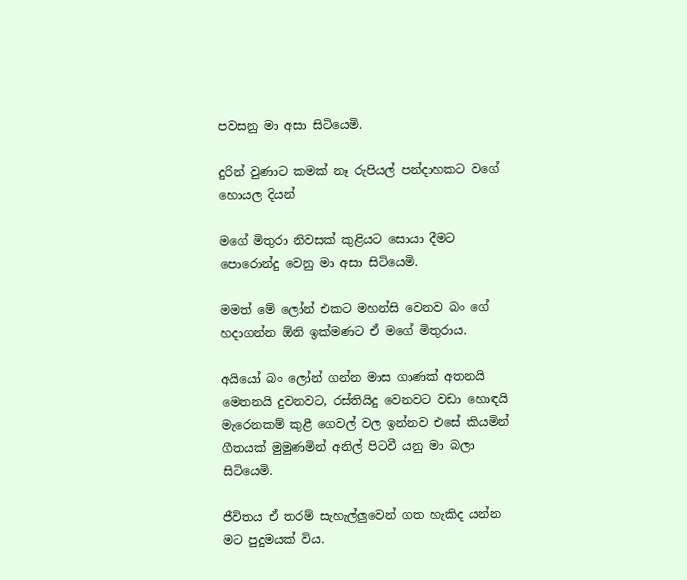පවසනු මා අසා සිටියෙමි.

දුරින් වුණාට කමක් නෑ රුපියල් පන්දාහකට වගේ හොයල දියන්

මගේ මිතුරා නිවසක් කුළියට සොයා දීමට පොරොන්දු වෙනු මා අසා සිටියෙමි.

මමත් මේ ලෝන් එකට මහන්සි වෙනව බං ගේ හදාගන්න ඕනි ඉක්මණට ඒ මගේ මිතුරාය.

අයියෝ බං ලෝන් ගන්න මාස ගාණක් අතනයි මෙතනයි දුවනවට, රස්තියිදු වෙනවට වඩා හොඳයි මැරෙනකම් කුළී ගෙවල් වල ඉන්නව එසේ කියමින් ගීතයක් මුමුණමින් අනිල් පිටවී යනු මා බලා සිටියෙමි.

ජීවිතය ඒ තරම් සැහැල්ලුවෙන් ගත හැකිද යන්න මට පුදුමයක් විය.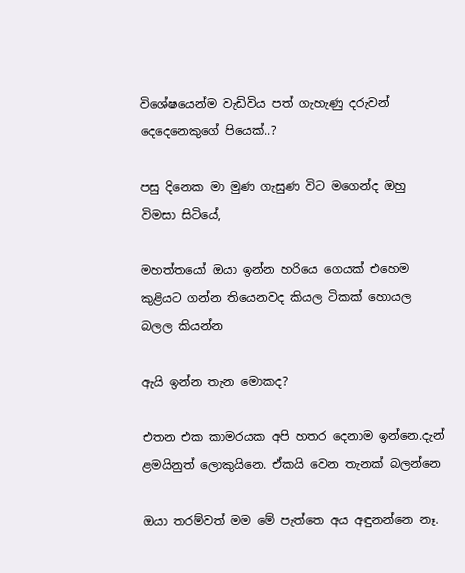විශේෂයෙන්ම වැඩිවිය පත් ගැහැණු දරුවන් දෙදෙනෙකුගේ පියෙක්..?

පසු දිනෙක මා මුණ ගැසුණ විට මගෙන්ද ඔහු විමසා සිටියේ,

මහත්තයෝ ඔයා ඉන්න හරියෙ ගෙයක් එහෙම කුළියට ගන්න තියෙනවද කියල ටිකක් හොයල බලල කියන්න

ඇයි ඉන්න තැන මොකද?

එතන එක කාමරයක අපි හතර දෙනාම ඉන්නෙ.දැන් ළමයිනුත් ලොකුයිනෙ. ඒකයි වෙන තැනක් බලන්නෙ

ඔයා තරම්වත් මම මේ පැත්තෙ අය අඳුනන්නෙ නෑ.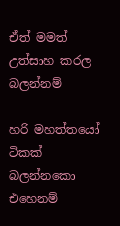ඒත් මමත් උත්සාහ කරල බලන්නම්

හරි මහත්තයෝ ටිකක් බලන්නකො එහෙනම්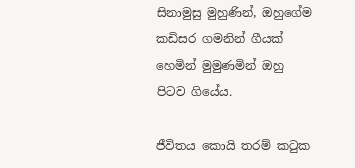සිනාමුසු මුහුණින්, ඔහු‍ගේම කඩිසර ගමනින් ගීයක් හෙමින් මුමුණමින් ඔහු පිටව ගියේය.

ජීවිතය කොයි තරම් කටුක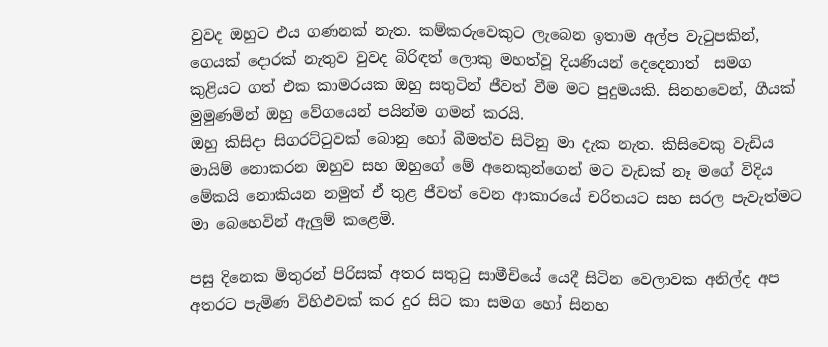වුවද ඔහුට එය ගණනක් නැත. කම්කරුවෙකුට ලැබෙන ඉතාම අල්ප වැටුපකින්, ගෙයක් දොරක් නැතුව වුවද බිරිඳත් ලොකු මහත්වූ දියණියන් දෙදෙනාත්  සමග කුළියට ගත් එක කාමරයක ඔහු සතුටින් ජීවත් වීම මට පුදුමයකි. සිනහවෙන්, ගීයක් මුමුණමින් ඔහු වේගයෙන් පයින්ම ගමන් කරයි.
ඔහු කිසිදා සිගරට්ටුවක් බොනු හෝ බීමත්ව සිටිනු මා දැක නැත. කිසිවෙකු වැඩිය මායිම් නොකරන ඔහුව සහ ඔහුගේ මේ අනෙකුන්ගෙන් මට වැඩක් නෑ මගේ විදිය මේකයි නොකියන නමුත් ඒ තුළ ජීවත් වෙන ආකාරයේ චරිතයට සහ සරල පැවැත්මට මා බෙහෙවින් ඇලුම් කළෙමි.

පසු දිනෙක මිතුරන් පිරිසක් අතර සතුටු සාමීචියේ යෙදී සිටින වෙලාවක අනිල්ද අප අතරට පැමිණ විහිඵවක් කර දුර සිට කා සමග හෝ සිනහ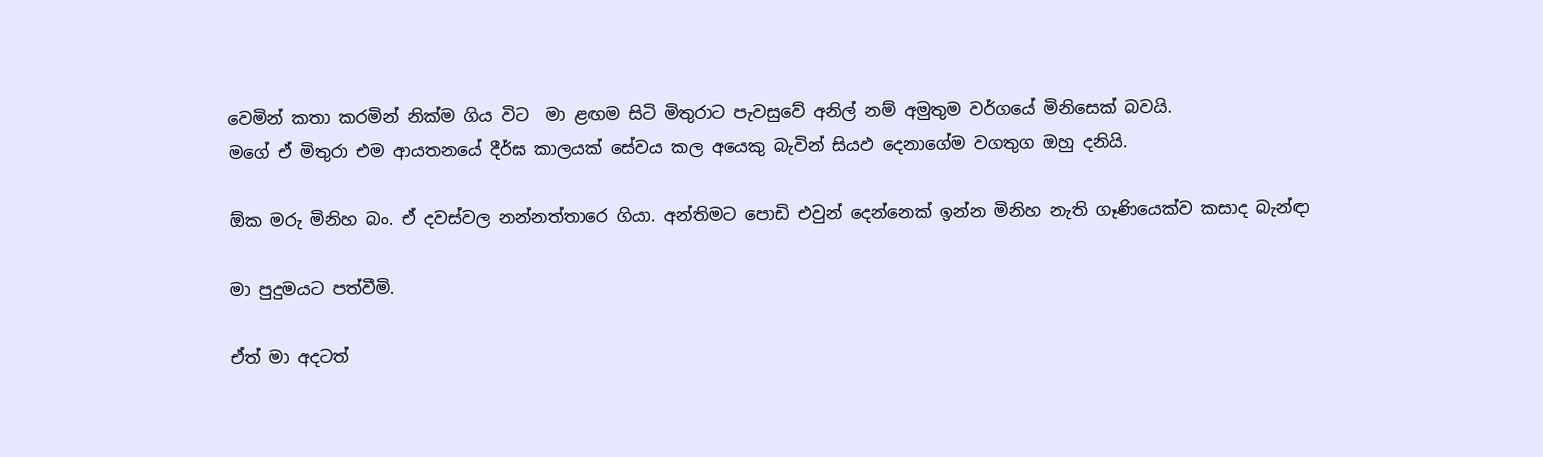වෙමින් කතා කරමින් නික්ම ගිය විට  මා ළඟම සිටි මිතුරාට පැවසුවේ අනිල් නම් අමුතුම වර්ගයේ මිනිසෙක් බවයි.
මගේ ඒ මිතුරා එම ආයතනයේ දීර්ඝ කාලයක් සේවය කල අයෙකු බැවින් සියඵ දෙනාගේම වගතුග ඔහු දනියි.

ඕක මරු මිනිහ බං. ඒ දවස්වල නන්නත්තාරෙ ගියා. අන්තිමට පොඩි එවුන් දෙන්නෙක් ඉන්න මිනිහ නැති ගෑණියෙක්ව කසාද බැන්ඳා

මා පුදුමයට පත්වීමි.

ඒත් මා අදටත්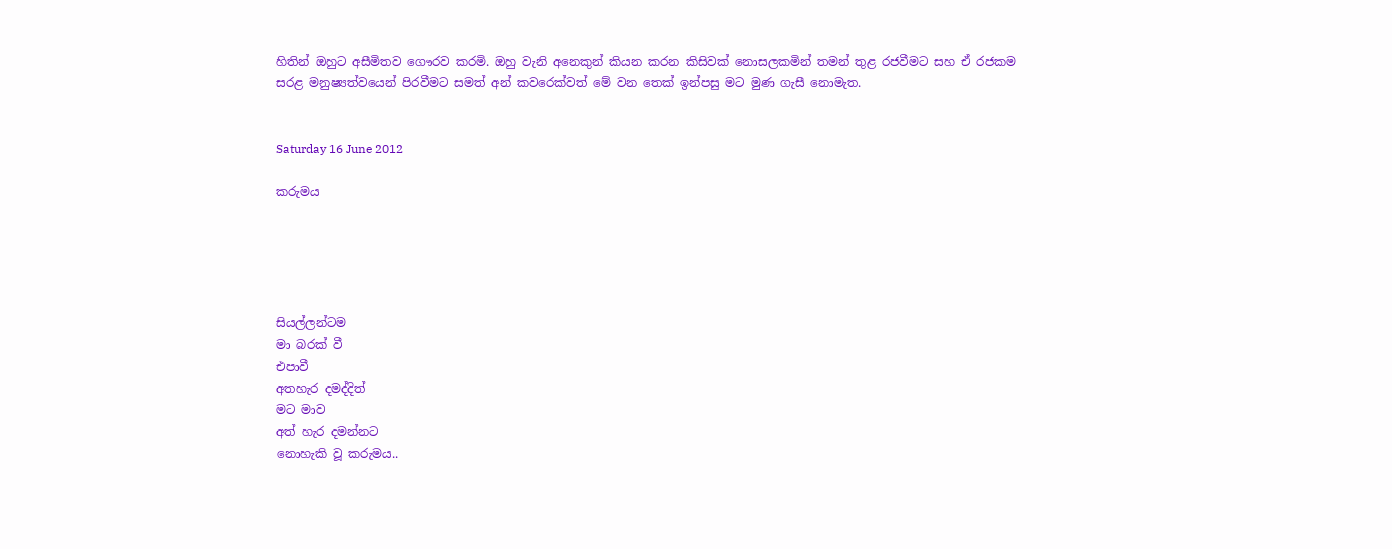හිතින් ඔහුට අසීමිතව ගෞරව කරමි. ඔහු වැනි අනෙකුන් කියන කරන කිසිවක් නොසලකමින් තමන් තුළ රජවීමට සහ ඒ රජකම සරළ මනුෂ්‍යත්වයෙන් පිරවීමට සමත් අන් කවරෙක්වත් මේ වන තෙක් ඉන්පසු මට මුණ ගැසී‍ නොමැත.


Saturday 16 June 2012

කරුමය





සියල්ලන්ටම
මා බරක් වී
එපාවී
අතහැර දමද්දිත්
මට මාව
අත් හැර දමන්නට
නොහැකි වූ කරුමය..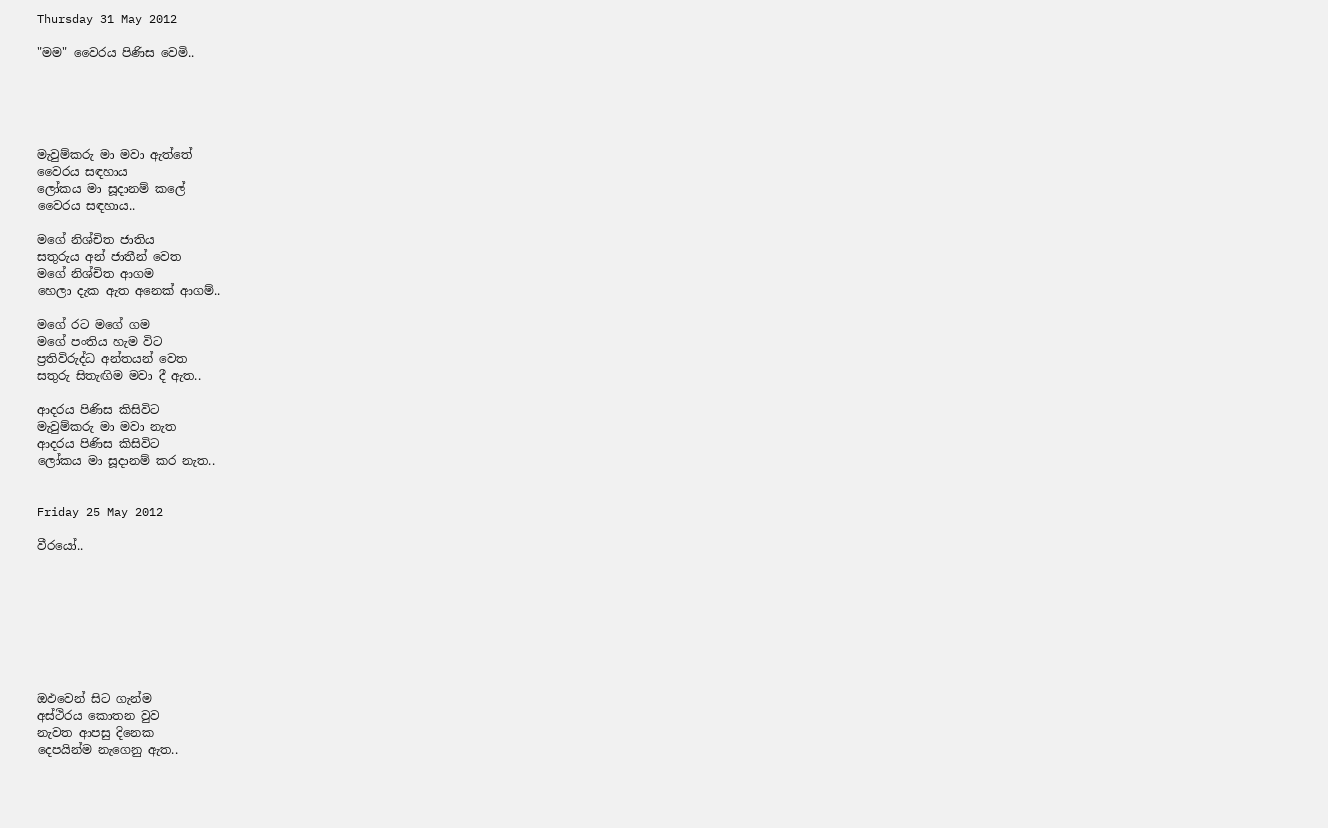Thursday 31 May 2012

"මම" වෛරය පිණිස වෙමි..





මැවුම්කරු මා මවා ඇත්තේ
වෛරය සඳහාය
ලෝකය මා සූදානම් කලේ
වෛරය සඳහාය..

මගේ නිශ්චිත ජාතිය
සතුරුය අන් ජාතීන් වෙත
මගේ නිශ්චිත ආගම
හෙලා දැක ඇත අනෙක් ආගම්..

මගේ රට මගේ ගම
මගේ පංතිය හැම විට
ප්‍රතිවිරුද්ධ අන්තයන් වෙත
සතුරු සිතැඟිම මවා දී ඇත..

ආදරය පිණිස කිසිවිට
මැවුම්කරු මා මවා නැත
ආදරය පිණිස කිසිවිට
ලෝකය මා සූදානම් කර නැත..


Friday 25 May 2012

වීරයෝ..








ඔඵවෙන් සිට ගැන්ම
අස්ථිරය කොතන වුව
නැවත ආපසු දිනෙක
දෙපයින්ම නැගෙනු ඇත..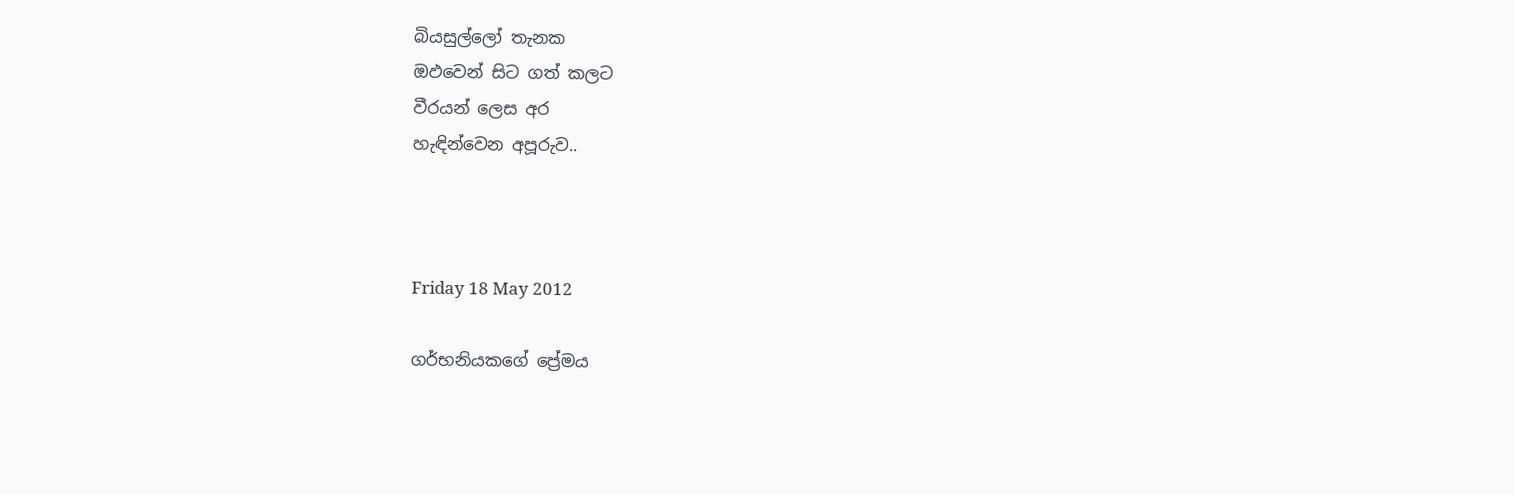බියසුල්ලෝ තැනක
ඔඵවෙන් සිට ගත් කලට
වීරයන් ලෙස අර
හැඳින්වෙන අපූරුව..



Friday 18 May 2012

ගර්භනියකගේ ප්‍රේමය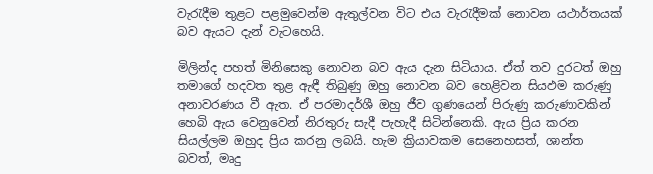වැරැදීම තුළට පළමුවෙන්ම ඇතුල්වන විට එය වැරැදීමක් නොවන යථාර්තයක් බව ඇයට දැන් වැටහෙයි.

මිලින්ද පහත් මිනිසෙකු නොවන බව ඇය දැන සිටියාය. ඒත් තව දුරටත් ඔහු තමාගේ හදවත තුළ ඇඳී තිබුණු ඔහු නොවන බව හෙළිවන සියඵම කරුණු අනාවරණය වී ඇත. ඒ පරමාදර්ශී ඔහු ජීව ගුණයෙන් පිරුණු කරුණාවකින් හෙබි ඇය වෙනුවෙන් නිරතුරු සැදී පැහැදී සිටින්නෙකි. ඇය ප්‍රිය කරන සියල්ලම ඔහුද ප්‍රිය කරනු ලබයි. හැම ක්‍රියාවකම සෙනෙහසත්, ශාන්ත බවත්, මෘදු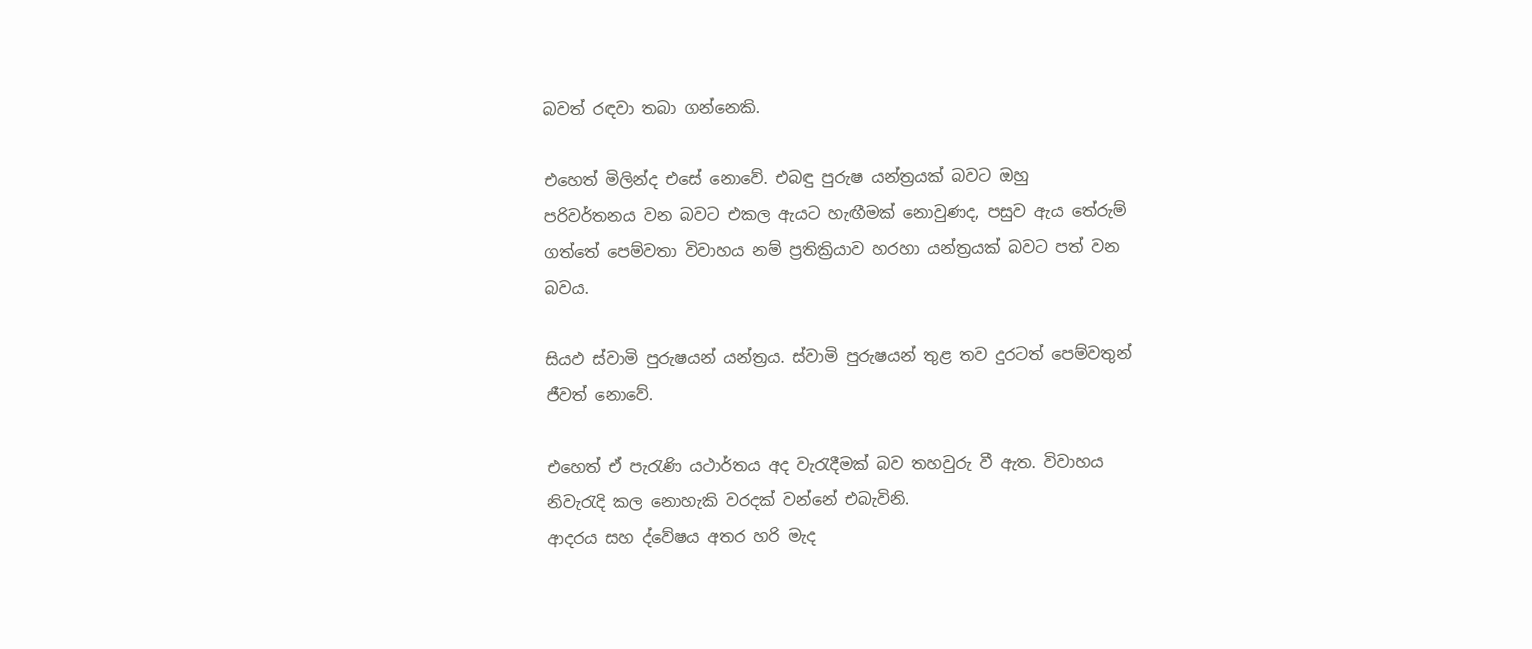බවත් රඳවා තබා ගන්නෙකි.

එහෙත් මිලින්ද එසේ නොවේ. එබඳු පුරුෂ යන්ත්‍රයක් බවට ඔහු පරිවර්තනය ‍වන බවට එකල ඇයට හැඟීමක් නොවුණද, පසුව ඇය තේරුම් ගත්තේ පෙම්වතා විවාහය නම් ප්‍රතික්‍රියාව හරහා යන්ත්‍රයක් බවට පත් වන බවය.

සියඵ ස්වාමි පුරුෂයන් යන්ත්‍රය. ස්වාමි පුරුෂයන් තුළ තව දුරටත් පෙම්වතුන් ජීවත් නොවේ.

එහෙත් ඒ පැරැණි යථාර්තය අද වැරැදීමක් බව තහවුරු වී ඇත. විවාහය නිවැරැදි කල නොහැකි වරදක් වන්නේ එබැවිනි.
ආදරය සහ ද්වේෂය අතර හරි මැද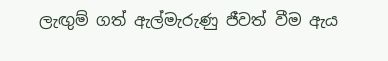ලැඟුම් ගත් ඇල්මැරුණු ජීවත් වීම ඇය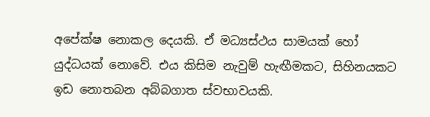අපේක්ෂ නොකල දෙයකි. ඒ මධ්‍යස්ථය සාමයක් හෝ යුද්ධයක් නොවේ. එය කිසිම නැවුම් හැඟීමකට, සිහිනයකට ඉඩ නොතබන අබ්බගාත ස්වභාවයකි.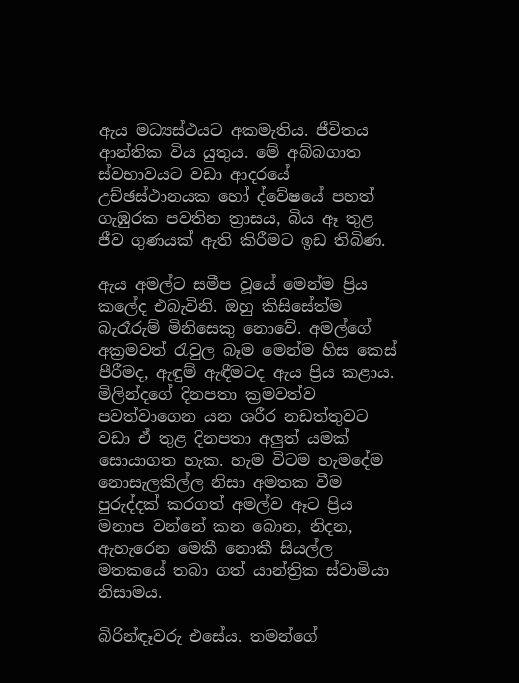ඇය මධ්‍යස්ථයට අකමැතිය. ජීවිතය ආන්තික විය යුතුය. මේ අබ්බගාත ස්වභාවයට වඩා ආදරයේ උච්ඡස්ථානයක හෝ ද්වේෂයේ පහත් ගැඹුරක පවතින ත්‍රාසය, බිය ඈ තුළ ජීව ගුණයක් ඇති කිරීමට ඉඩ තිබිණ.

ඇය අමල්ට සමීප වූයේ මෙන්ම ප්‍රිය කලේද එබැවිනි. ඔහු කිසිසේත්ම බැරෑරුම් මිනිසෙකු නොවේ. අමල්ගේ අක්‍රමවත් රැවුල බෑම මෙන්ම හිස කෙස් පීරීමද, ඇඳුම් ඇඳීමටද ඇය ප්‍රිය කළාය. මිලින්දගේ දිනපතා ක්‍රමවත්ව පවත්වාගෙන යන ශරීර නඩත්තුවට වඩා ඒ තුළ දිනපතා අලුත් යමක් සොයාගත හැක. හැම විටම හැමදේම නොසැලකිල්ල නිසා අමතක වීම පුරුද්දක් කරගත් අමල්ව ඈට ප්‍රිය මනාප වන්නේ කන බොන, නිදන, ඇහැරෙන මෙකී නොකී සියල්ල මතකයේ තබා ගත් යාන්ත්‍රික ස්වාමියා නිසාමය.

බිරින්ඳෑවරු එසේය. තමන්ගේ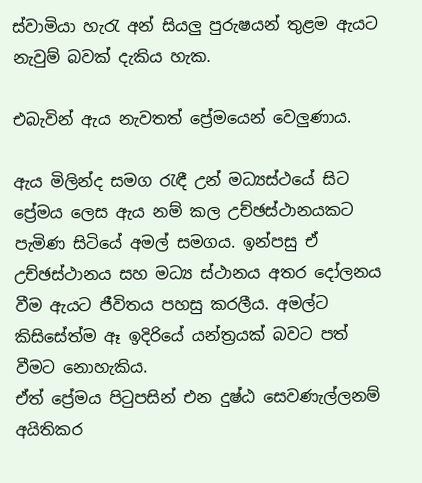ස්වාමියා හැරැ අන් සියලු පුරුෂයන් තුළම ඇයට නැවුම් බවක් දැකිය හැක.

එබැවින් ඇය නැවතත් ප්‍රේමයෙන් වෙලුණාය.

ඇය මිලින්ද සමග රැඳී උන් මධ්‍යස්ථයේ සිට ප්‍රේමය ලෙස ඇය නම් කල උච්ඡස්ථානයකට පැමිණ සිටියේ අමල් සමගය. ඉන්පසු ඒ උච්ඡස්ථානය සහ මධ්‍ය ස්ථානය අතර දෝලනය වීම ඇයට ජීවිතය පහසු කරලීය. අමල්ට කිසිසේත්ම ඈ ඉදිරියේ යන්ත්‍රයක් බවට පත් වීමට නොහැකිය.
ඒත් ප්‍රේමය පිටුපසින් එන දුෂ්ඨ සෙවණැල්ලනම් අයිතිකර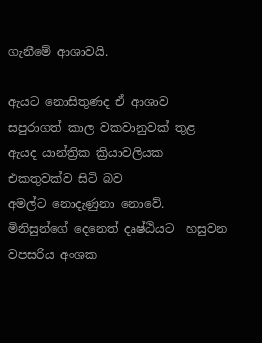ගැනීමේ ආශාවයි.

ඇයට නොසිතුණද ඒ ආශාව සපුරාගත් කාල වකවානුවක් තුළ ඇයද යාන්ත්‍රික ක්‍රියාවලියක එකතුවක්ව සිටි බව අමල්ට ‍නොදැණුනා නොවේ. මිනිසුන්ගේ දෙනෙත් දෘෂ්ඨියට  හසුවන වපසරිය අංශක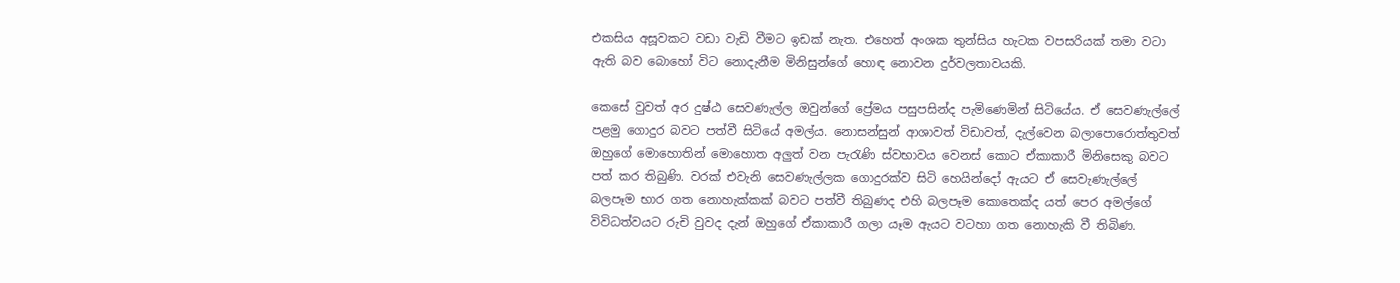එකසිය අසූවකට වඩා වැඩි වීමට ඉඩක් නැත. එහෙත් අංශක තුන්සිය හැටක වපසරියක් තමා වටා ඇති බව බොහෝ විට නොදැනීම මිනිසුන්ගේ හොඳ නොවන දුර්වලතාවයකි.

කෙසේ වුවත් අර දුෂ්ඨ සෙවණැල්ල ඔවුන්ගේ ප්‍රේමය පසුපසින්ද පැමිණෙමින් සිටියේය. ඒ සෙවණැල්ලේ පළමු ගොදුර බවට පත්වී සිටියේ අමල්ය. නොසන්සුන් ආශාවත් විඩාවත්, දැල්වෙන බලාපොරොත්තුවත් ඔහුගේ මොහොතින් මොහොත අලුත් වන පැරැණි ස්වභාවය වෙනස් කොට ඒකාකාරී මිනිසෙකු බවට පත් කර තිබුණි. වරක් එවැනි සෙවණැල්ලක ගොදුරක්ව සිටි හෙයින්දෝ ඇයට ඒ සෙවැණැල්ලේ බලපෑම භාර ගත නොහැක්කක් බවට පත්වී තිබුණද එහි බලපෑම කොතෙක්ද යත් පෙර අමල්ගේ විවිධත්වයට රුචි වුවද දැන් ඔහුගේ ඒකාකාරී ගලා යෑම ඇයට වටහා ගත නොහැකි වී තිබිණ.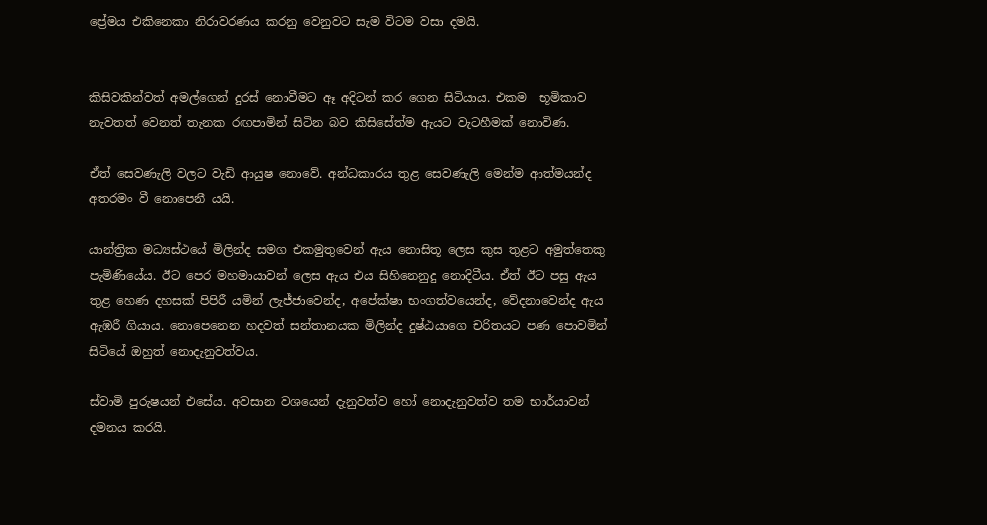ප්‍රේමය එකිනෙකා නිරාවරණය කරනු වෙනුවට සැම විටම වසා දමයි.


කිසිවකින්වත් අමල්ගෙන් දුරස් නොවීමට ඈ අදිටන් කර ගෙන සිටියාය. එකම  භූමිකාව නැවතත් වෙනත් තැනක රඟපාමින් සිටින බව කිසිසේත්ම ඇයට වැටහීමක් නොවිණ.

ඒත් සෙවණැලි වලට වැඩි ආයුෂ නොවේ. අන්ධකාරය තුළ සෙවණැලි මෙන්ම ආත්මයන්ද අතරමං වී නොපෙනී යයි.

යාන්ත්‍රික මධ්‍යස්ථයේ මිලින්ද සමග එකමුතුවෙන් ඇය නොසිතූ ලෙස කුස තුළට අමුත්තෙකු පැමිණියේය. ඊට පෙර මහමායාවන් ලෙස ඇය එය සිහිනෙනුදු නොදිටීය. ඒත් ඊට පසු ඇය තුළ හෙණ දහසක් පිපිරී යමින් ලැජ්ජාවෙන්ද, අපේක්ෂා භංගත්වයෙන්ද, වේදනාවෙන්ද ඇය ඇඹරී ගි‍යාය. නොපෙනෙන හදවත් සන්තානයක මිලින්ද දුෂ්ඨයාගෙ චරිතයට පණ පොවමින් සිටියේ ඔහුත් නොදැනුවත්වය.

ස්වාමි පුරුෂයන් එසේය. අවසාන වශයෙන් ‍දැනුවත්ව හෝ නොදැනුවත්ව තම භාර්යාවන් දමනය කරයි.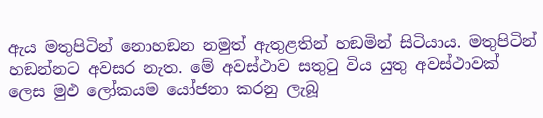ඇය මතුපිටින් නොහඞන නමුත් ඇතුළතින් හඞමින් සිටියාය. මතුපිටින් හඞන්නට අවසර නැත. මේ අවස්ථාව සතුටු විය යුතු අවස්ථාවක් ලෙස මුඵ ලෝකයම යෝජනා කරනු ලැබූ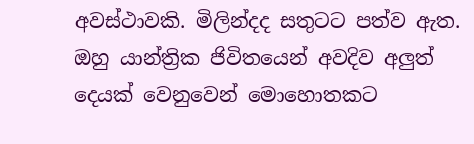අවස්ථාවකි. මිලින්දද සතුටට පත්ව ඇත. ඔහු යාන්ත්‍රික ජිවිතයෙන් අවදිව අලුත් දෙයක් වෙනුවෙන් මොහොතකට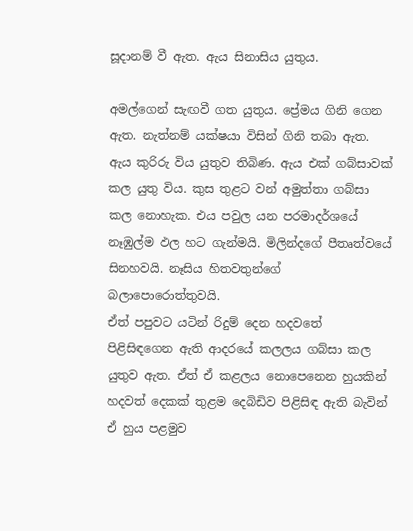සූදානම් වී ඇත. ඇය සිනාසිය යුතුය.

අමල්ගෙන් සැඟවී ගත යුතුය. ප්‍රේමය ගිනි ගෙන ඇත. නැත්නම් යක්ෂයා විසින් ගිනි තබා ඇත. ඇය කුරිරු විය යුතුව තිබිණ. ඇය එක් ගබ්සාවක් කල යුතු විය. කුස තුළට වන් අමුත්තා ගබ්සා කල නොහැක. එය පවුල යන පරමාදර්ශයේ නෑඹුල්ම ඵල හට ගැන්මයි. මිලින්දගේ පීතෘත්වයේ සිනහවයි. නෑසිය හිතවතුන්ගේ බලාපොරොත්තුවයි.
ඒත් පපුවට යටින් රිදුම් දෙන හදවතේ පිළිසිඳගෙන ඇති ආදරයේ කලලය ගබ්සා කල යුතුව ඇත. ඒත් ඒ කළලය නොපෙනෙන හුයකින් හදවත් දෙකක් තුළම දෙබිඩිව පිළිසිඳ ඇති බැවින් ඒ හුය පළමුව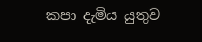කපා දැමිය යුතුව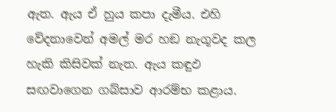ඇත. ඇය ඒ හුය කපා දැමීය. එහි වේදනාවෙන් අමල් මර හඞ නැගූවද කල හැකි කිසිවක් නැත. ඇය කඳුඵ සඟවාගෙන ගබ්සාව ආරම්භ කළාය.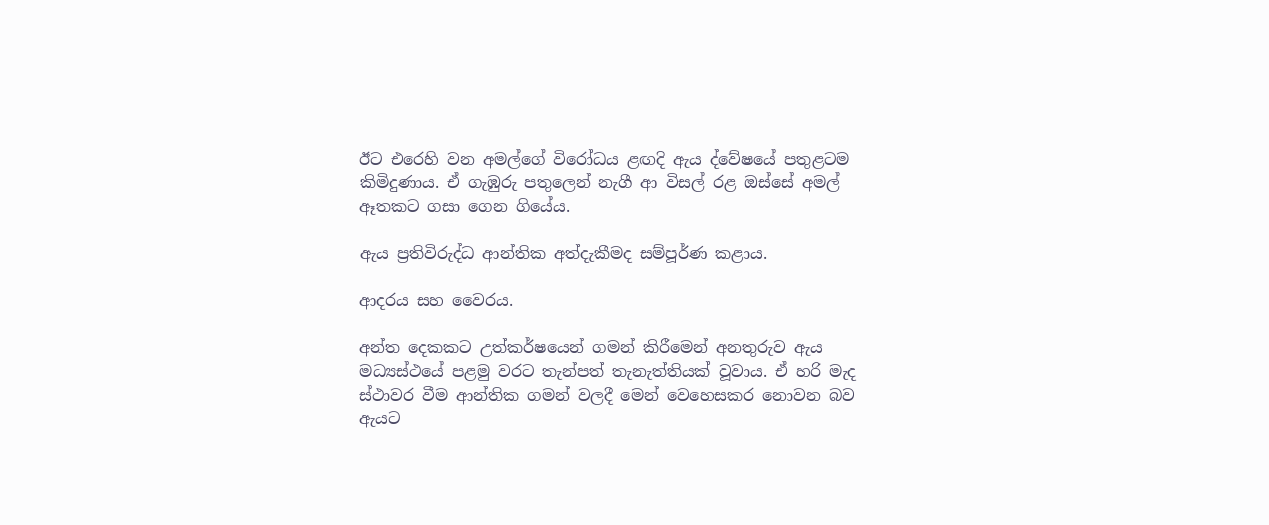ඊට එරෙහි වන අමල්ගේ විරෝධය ළඟදි ඇය ද්වේෂයේ පතුළටම කිමිදුණාය. ඒ ගැඹුරු පතුලෙන් නැගී ආ විසල් රළ ඔස්සේ අමල් ඈතකට ගසා ගෙන ගියේය.

ඇය ප්‍රතිවිරුද්ධ ආන්තික අත්දැකීමද සම්පූර්ණ කළාය.

ආදරය සහ වෛරය.

අන්ත දෙකකට උත්කර්ෂයෙන් ගමන් කිරීමෙන් අනතුරුව ඇය මධ්‍යස්ථයේ පළමු වරට තැන්පත් තැනැත්තියක් වූවාය. ඒ හරි මැද ස්ථාවර වීම ආන්තික ගමන් වලදී මෙන් වෙහෙසකර නොවන බව ඇයට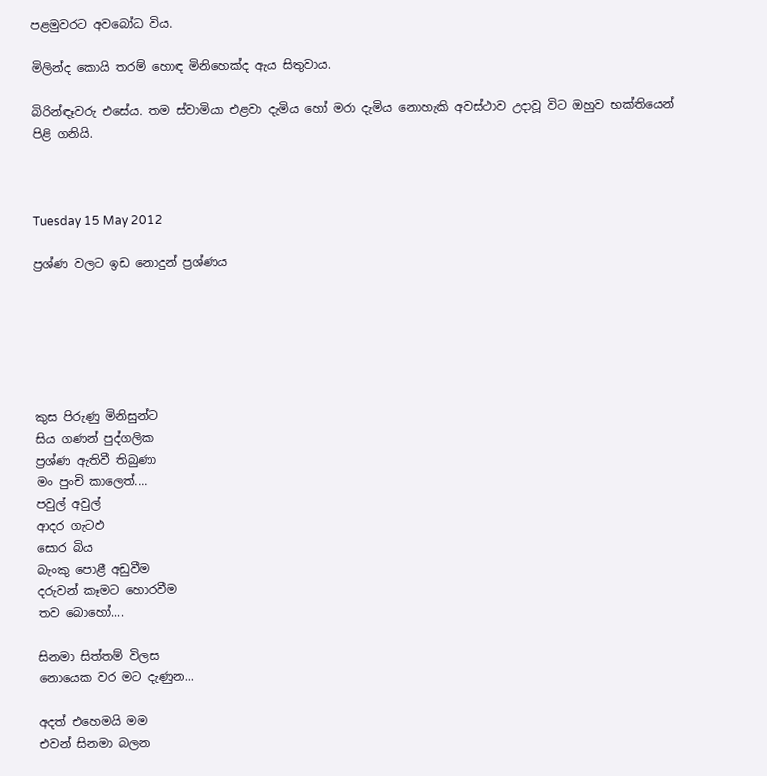පළමුවරට අවබෝධ විය.

මිලින්ද කොයි තරම් හොඳ මිනිහෙක්ද ඇය සිතුවාය.

බිරින්ඳෑවරු එසේය. තම ස්වාමියා එළවා දැමිය හෝ මරා දැමිය නොහැකි අවස්ථාව උදාවූ විට ඔහුව භක්තියෙන් පිළි ගනියි.



Tuesday 15 May 2012

ප්‍රශ්ණ වලට ඉඩ නොදුන් ප්‍රශ්ණය






කුස පිරුණු මිනිසුන්ට
සිය ගණන් පුද්ගලික
ප්‍රශ්ණ ඇතිවී තිබුණා
මං පුංචි කාලෙත්....
පවුල් අවුල්
ආදර ගැටඵ
සොර බිය
බැංකු පොළී අඩුවීම
දරුවන් කෑමට හොරවීම
තව බොහෝ....

සිනමා සිත්තම් විලස
නොයෙක වර මට දැණුන...

අදත් එහෙමයි මම
එවන් සිනමා බලන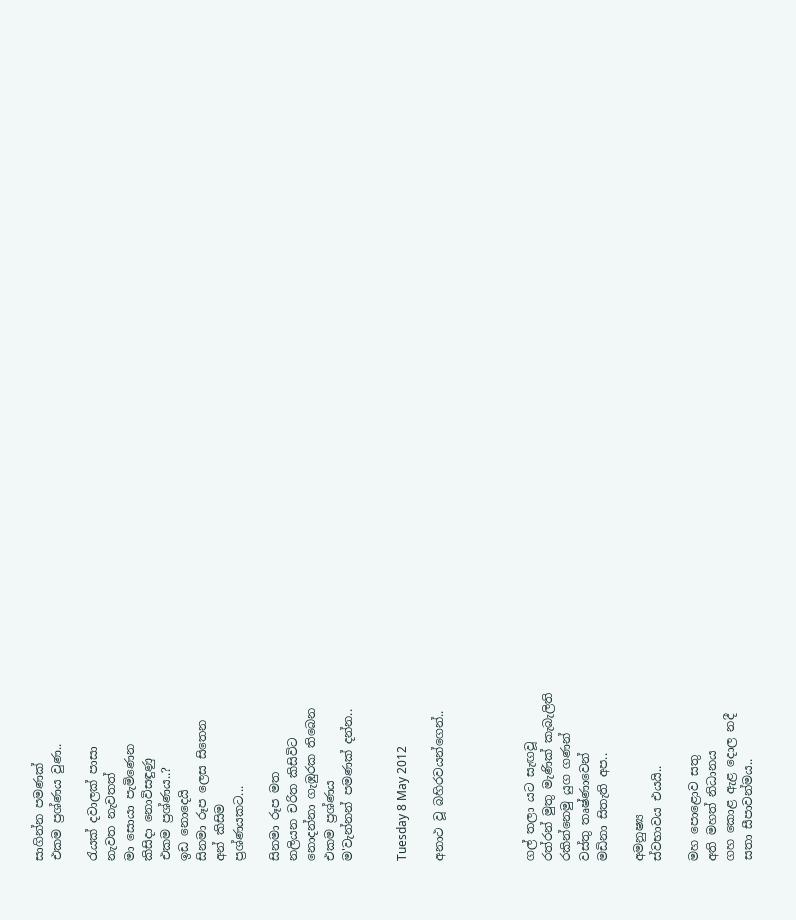සාගින්න පමණක්
එකම ප්‍රශ්ණය වුණ..

රැයක් දවාලක් පාසා
නැවත නැවතත්
මා සොයා පැමිණෙන
කිසිදා නොවිසඳුණු
එකම ප්‍රශ්ණය..?
ඉඩ නොදෙයි
සිනමා රූප ලෙස සිතෙන
අන් කිසිම
ප්‍රශ්ණයකට...

සිනමා රූප මත
නලියන චරිත කිසිවිට
නොදන්නා ගැඹුරක තිබෙන
එකම ප්‍රශ්ණය
ම'වැන්නන් පමණක් දන්න..


Tuesday 8 May 2012

අනාථ වූ බහිරවයන්ගෙන්..




ගල් තලා යට සැඟවූ
රත්රන් මුතු මැණික් කැබැලිති
රකින්නෙමු යුග ගණන්
වස්තු තෘෂ්ණාවෙන්
මඩිනා සිතැති අප..

අමනුෂ්‍ය
ස්වභාවය එයයි..

මහ පොළොව සතු
අති මහත් නිධානය
ගහ කොළ ඇළ දොල නදී
සතා සීපාවන්මය..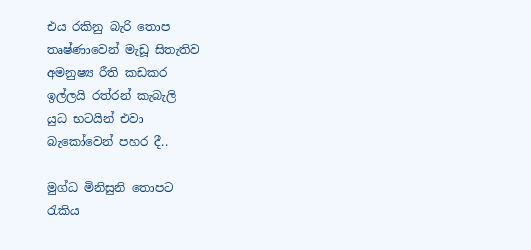එය රකිනු බැරි තොප
තෘෂ්ණාවෙන් මැඩූ සිතැතිව
අමනුෂ්‍ය රීති කඩකර
ඉල්ලයි රත්රන් කැබැලි
යුධ භටයින් එවා
බැකෝවෙන් පහර දී..

මුග්ධ මිනිසුනි තොපට
රැකිය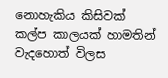නොහැකිය කිසිවක්
කල්ප කාලයක් හාමතින්
වැදහොත් විලස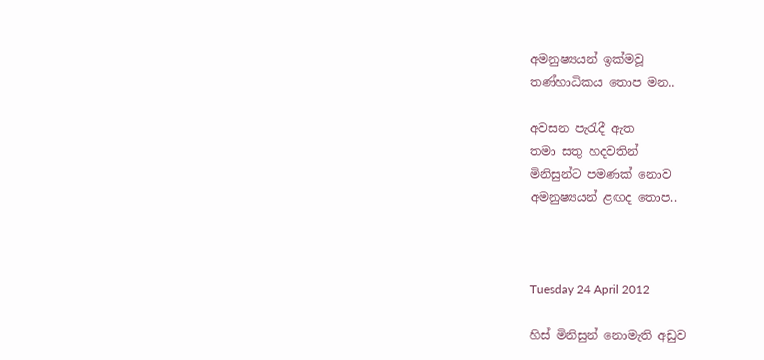අමනුෂ්‍යයන් ඉක්මවූ
තණ්හාධිකය තොප මන..

අවසන පැරැදී ඇත
තමා සතු හදවතින්
මිනිසුන්ට පමණක් නොව
අමනුෂ්‍යයන් ළඟද තොප..



Tuesday 24 April 2012

හිස් මිනිසුන් නොමැති අඩුව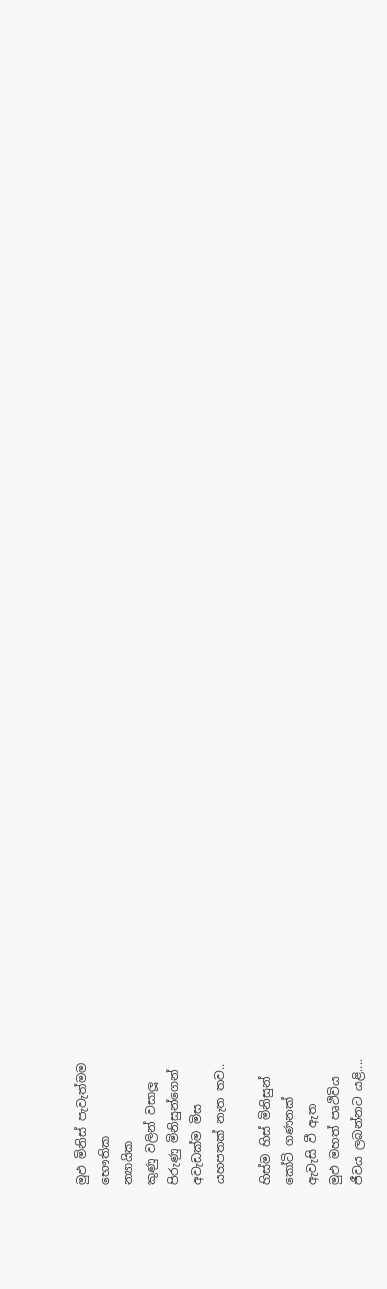මුඵ මිනිස් පැවැත්මම
භෞතික
න්‍යායික
කුණු වලින් වසාලූ
පිරුණු මිනිසුන්ගෙන්
අවැඩක්ම මිස
යහපතක් නැත තව..

හිස්ම හිස් මිනිසුන්
කෝටි ගණනක්
ඇවැසි වී ඇත
මුඵ මහත් පෘථිවිය
ජීවය ලබන්නට යළි....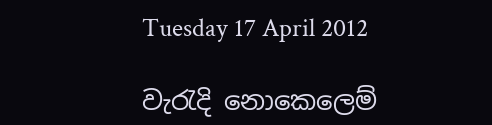Tuesday 17 April 2012

වැරැදි නොකෙලෙම්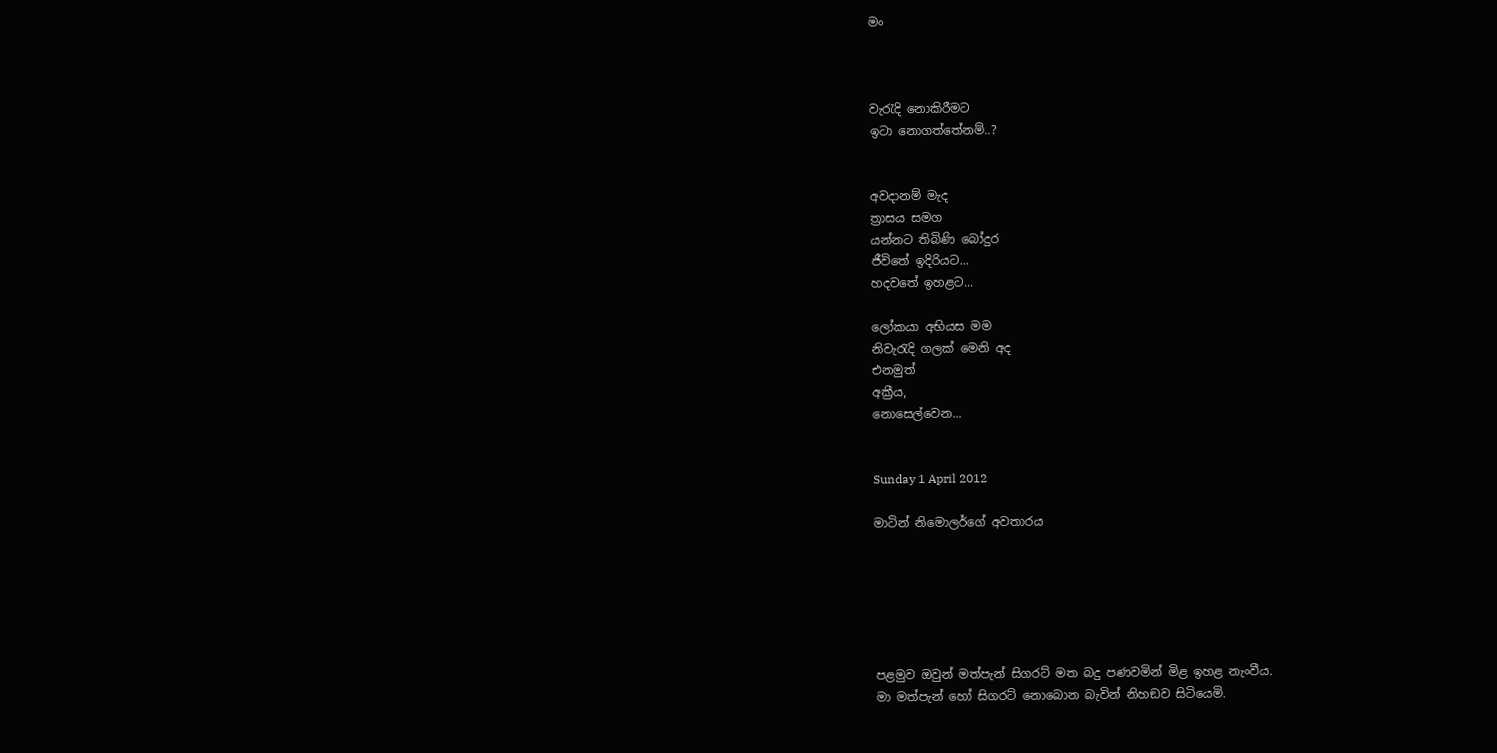මං



වැරැදි නොකිරීමට
ඉටා නොගත්තේනම්..?


අවදානම් මැද
ත්‍රාසය සමග
යන්නට තිබිණි බෝදුර
ජීවිතේ ඉදිරියට...
හදවතේ ඉහළට...

ලෝකයා අභියස මම
නිවැරැදි ගලක් මෙනි අද
එනමුත්
අක්‍රීය,
නොසෙල්වෙන...


Sunday 1 April 2012

මාටින් නිමොලර්ගේ අවතාරය






පළමුව ඔවුන් මත්පැන් සිගරට් මත බදු පණවමින් මිළ ඉහළ නැංවීය.
මා මත්පැන් හෝ සිගරට් නොබොන බැවින් නිහඞව සිටියෙමි.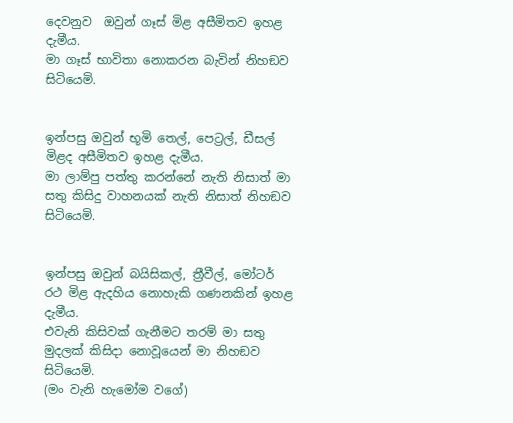දෙවනුව  ඔවුන් ගෑස් මිළ අසීමිතව ඉහළ දැමීය.
මා ගෑස් භාවිතා නොකරන බැවින් නිහඞව සිටියෙමි.


ඉන්පසු ඔවුන් භූමි තෙල්, පෙට්‍රල්, ඩීසල් මිළද අසීමිතව ඉහළ දැමීය.
මා ලාම්පු පත්තු කරන්නේ නැති නිසාත් මා සතු කිසිදු වාහනයක් නැති නිසාත් නිහඞව සිටියෙමි.


ඉන්පසු ඔවුන් බයිසිකල්, ත්‍රීවීල්, මෝටර් රථ මිළ ඇදහිය නොහැකි ගණනකින් ඉහළ දැමීය.
එවැනි කිසිවක් ගැනීමට තරම් මා සතු මුදලක් කිසිදා නොවූයෙන් මා නිහඞව සිටියෙමි.
(මං වැනි හැමෝම වගේ)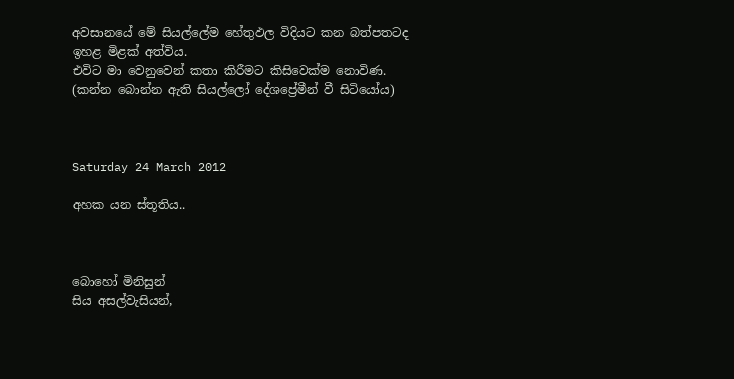අවසානයේ මේ සියල්ලේම හේතුඵල විදියට කන බත්පතටද ඉහළ මිළක් අත්විය.
එවිට මා වෙනුවෙන් කතා කිරීමට කිසිවෙක්ම නොවිණ.
(කන්න බොන්න ඇති සියල්ලෝ දේශප්‍රේමීන් වී සිටියෝය)



Saturday 24 March 2012

අහක යන ස්තූතිය..



බොහෝ මිනිසුන්
සිය අසල්වැසියන්,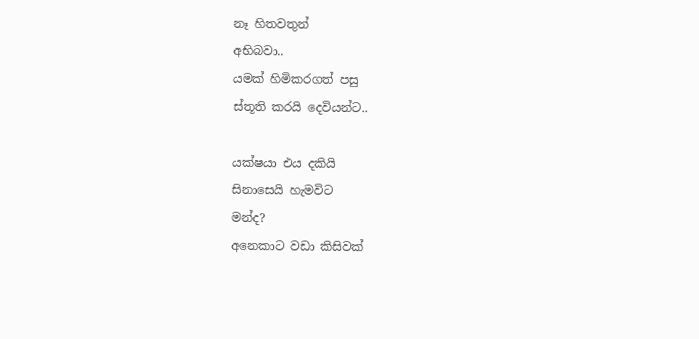නෑ හිතවතුන්
අභිබවා..
යමක් හිමිකරගත් පසු
ස්තූති කරයි දෙවියන්ට..

යක්ෂයා එය දකියි
සිනාසෙයි හැමවිට
මන්ද?
අනෙකාට වඩා කිසිවක්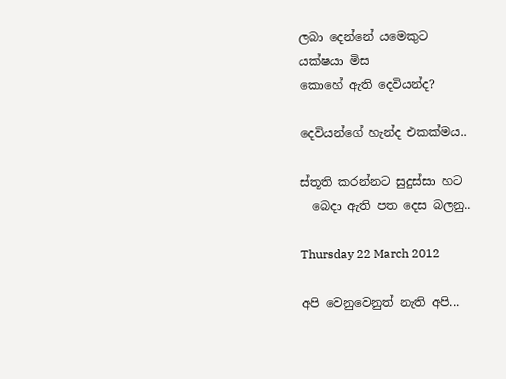ලබා දෙන්නේ යමෙකුට
යක්ෂයා මිස
කොහේ ඇති දෙවියන්ද?

දෙවියන්ගේ හැන්ද එකක්මය..

ස්තූති කරන්නට සුදුස්සා හට
  බෙදා ඇති පත දෙස බලනු..

Thursday 22 March 2012

අපි වෙනුවෙනුත් නැති අපි...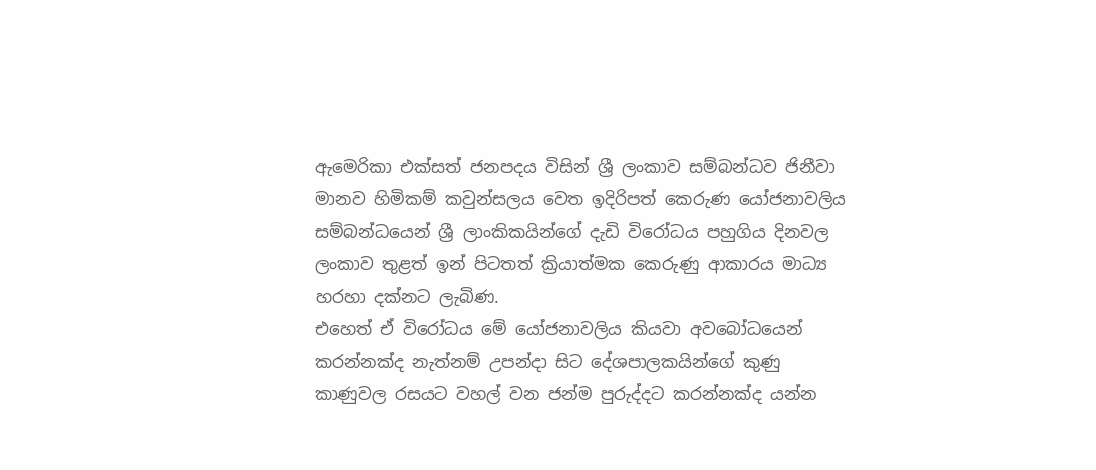ඇමෙරිකා එක්සත් ජනපදය විසින් ශ්‍රී ලංකාව සම්බන්ධව ජිනීවා මානව හිමිකම් කවුන්සලය වෙත ඉදිරිපත් කෙරුණ යෝජනාවලිය සම්බන්ධයෙන් ශ්‍රී ලාංකිකයින්ගේ දැඩි විරෝධය පහුගිය දිනවල ලංකාව තුළත් ඉන් පිටතත් ක්‍රියාත්මක කෙරුණු ආකාරය මාධ්‍ය හරහා දක්නට ලැබිණ.
එහෙත් ඒ විරෝධය මේ යෝජනාවලිය කියවා අවබෝධයෙන් කරන්නක්ද නැත්නම් උපන්දා සිට දේශපාලකයින්ගේ කුණු කාණුවල රසයට වහල් වන ජන්ම පුරුද්දට කරන්නක්ද යන්න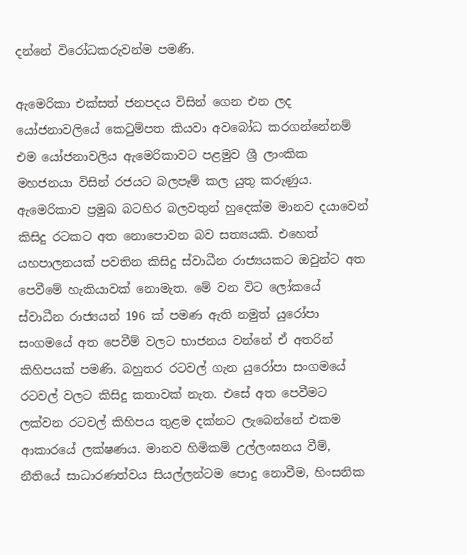දන්නේ විරෝධකරුවන්ම පමණි.

ඇමෙරිකා එක්සත් ජනපදය විසින් ගෙන එන ලද යෝජනාවලියේ කෙටුම්පත කියවා අවබෝධ කරගන්නේනම් එම යෝජනාවලිය ඇමෙරිකාවට පළමුව ශ්‍රී ලාංකික මහජනයා විසින් රජයට බලපෑම් කල යුතු කරුණුය.
ඇමෙරිකාව ප්‍රමුඛ බටහිර බලවතුන් හුදෙක්ම මානව දයාවෙන් කිසිදු රටකට අත නොපොවන බව සත්‍යයකි. එහෙත් යහපාලනයක් පවතින කිසිදු ස්වාධීන රාජ්‍යයකට ඔවුන්ට අත පෙවීමේ හැකියාවක් නොමැත. මේ වන විට ලෝකයේ ස්වාධීන රාජ්‍යයන් 196 ක් පමණ ඇති නමුත් යුරෝපා සංගමයේ අත පෙවීම් වලට භාජනය වන්නේ ඒ අතරින් කිහිපයක් පමණි. බහුතර රටවල් ගැන යුරෝපා සංගමයේ රටවල් වලට කිසිදු කතාවක් නැත. එසේ අත පෙවීමට ලක්වන රටවල් කිහිපය තුළම දක්නට ලැබෙන්නේ එකම ආකාරයේ ලක්ෂණය. මානව හිමිකම් උල්ලංඝනය වීම්, නීතියේ සාධාරණත්වය සියල්ලන්ටම පොදු නොවීම, හිංසනික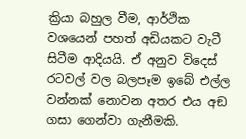ක්‍රියා බහුල වීම, ආර්ථික වශයෙන් පහත් අඩියකට වැටී සිටීම ආදියයි. ඒ අනුව විදෙස් රටවල් වල බලපෑම ඉබේ එල්ල වන්නක් නොවන අතර එය අඞ ගසා ගෙන්වා ගැනීමකි.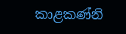කාළකණ්නි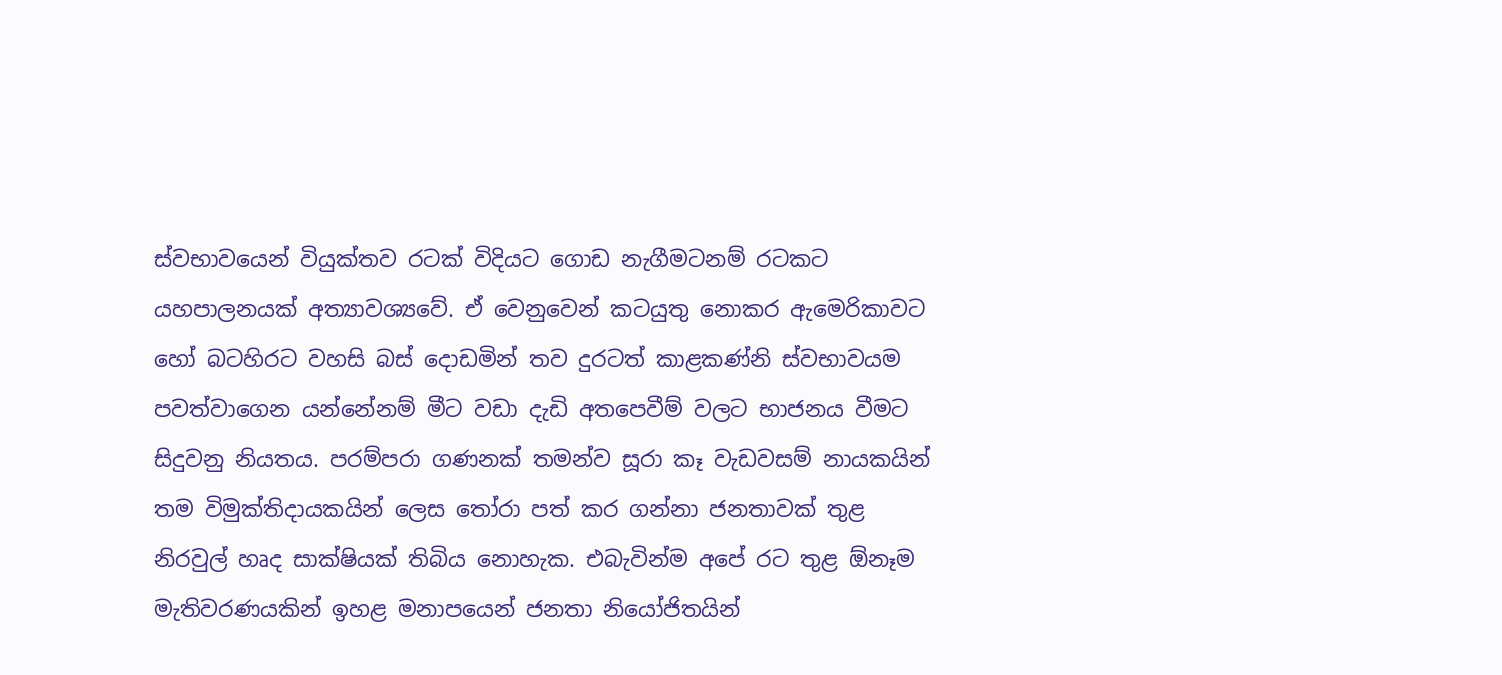ස්වභාවයෙන් වියුක්තව රටක් විදියට ගොඩ නැගීමටනම් රටකට යහපාලනයක් අත්‍යාවශ්‍යවේ. ඒ වෙනුවෙන් කටයුතු නොකර ඇමෙරිකාවට හෝ බටහිරට වහසි බස් දොඩමින් තව දුරටත් කාළකණ්නි ස්වභාවයම පවත්වාගෙන යන්නේනම් මීට වඩා දැඩි අතපෙවීම් වලට භාජනය වීමට සිදුවනු නියතය. පරම්පරා ගණනක් තමන්ව සූරා කෑ වැඩවසම් නායකයින් තම විමුක්තිදායකයින් ලෙස තෝරා පත් කර ගන්නා ජනතාවක් තුළ නිරවුල් හෘද සාක්ෂියක් තිබිය නොහැක. එබැවින්ම අපේ රට තුළ ඕනෑම මැතිවරණයකින් ඉහළ මනාපයෙන් ජනතා නියෝජිතයින්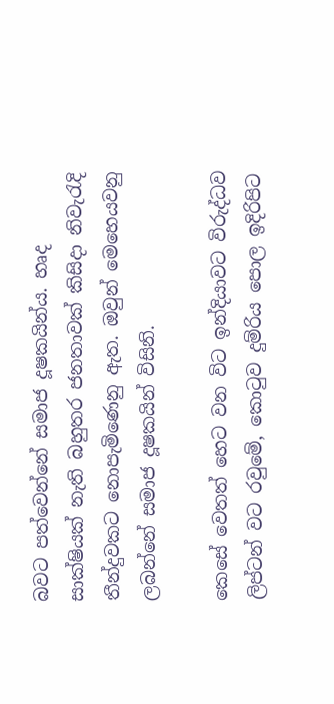බවට පත්වෙන්නේ සමාජ දූෂකයින්ය. හෘද සාක්ෂියක් නැති බහුතර ජනතාවක් කිසිදා නිවැරැදි තීන්දුවකට නොපැමිණෙනු ඇත. ඔවුන් මෙහෙයවනු ලබන්නේ සමාජ දූෂකයින් විසිනි.

කෙසේ වෙතත් හෙට වන විට ඉන්දියාවට විරුද්ධව ලිප්ටන් වට රවුමේ, කොටුව දුම්රිය පොල ඉදිරිපිට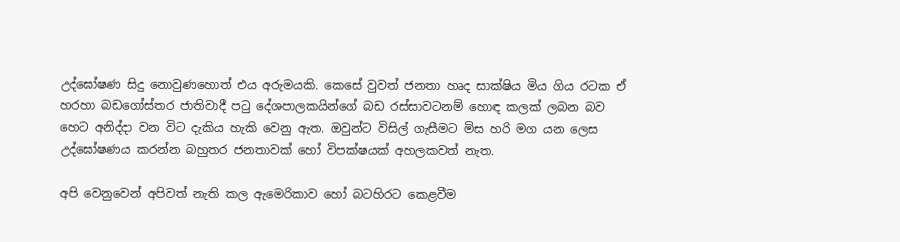උද්ඝෝෂණ සිදු නොවුණහොත් එය අරුමයකි. කෙසේ වුවත් ජනතා හෘද සාක්ෂිය මිය ගිය රටක ඒ හරහා බඩගෝස්තර ජාතිවාදී පටු දේශපාලකයින්ගේ බඩ රස්සාවටනම් හොඳ කලක් ලබන බව හෙට අනිද්දා වන විට දැකිය හැකි වෙනු ඇත. ඔවුන්ට විසිල් ගැසීමට මිස හරි මග යන ලෙස උද්ඝෝෂණය කරන්න බහුතර ජනතාවක් හෝ විපක්ෂයක් අහලකවත් නැත.

අපි වෙනුවෙන් අපිවත් නැති කල ඇමෙරිකාව ‍හෝ බටහිරට කෙළවීම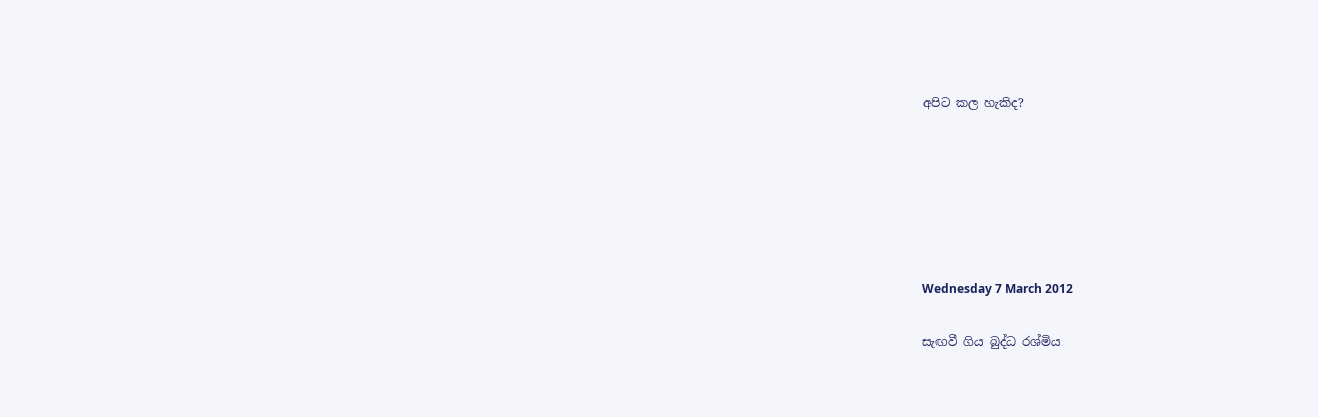අපිට කල හැකිද?






Wednesday 7 March 2012

සැඟවී ගිය බුද්ධ රශ්මිය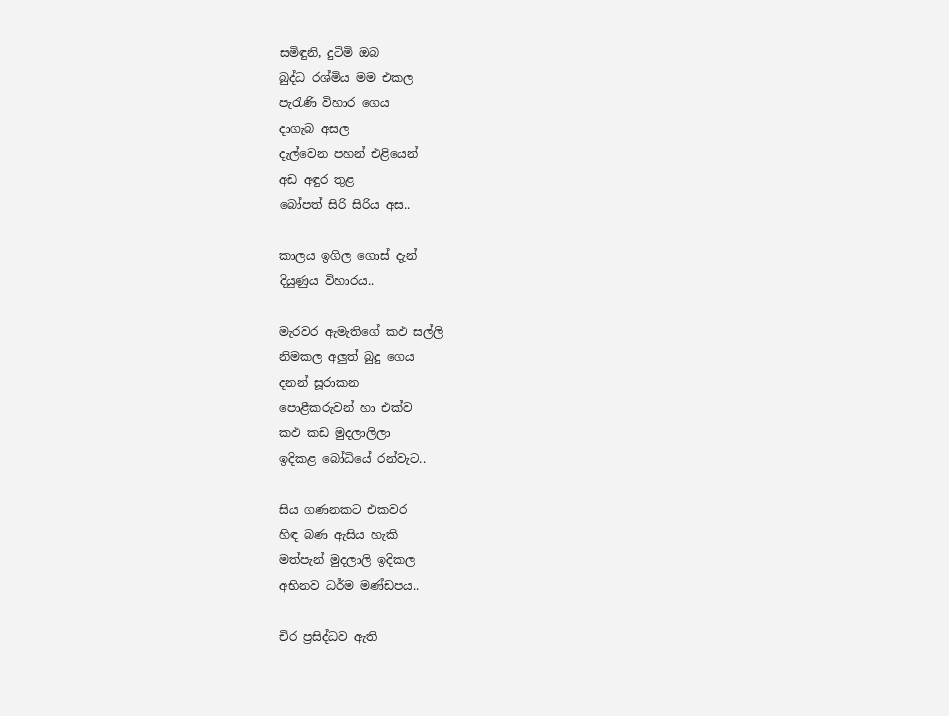සමිඳුනි, දුටිමි ඔබ
බුද්ධ රශ්මිය මම එකල
පැරැණි විහාර ගෙය
දාගැබ අසල
දැල්වෙන පහන් එළියෙන්
අඩ අඳුර තුළ
බෝපත් සිරි සිරිය අස..

කාලය ඉගිල‍ ගොස් දැන්
දියුණුය විහාරය..

මැරවර ඇමැතිගේ කඵ සල්ලි
නිමකල අලුත් බුදු ගෙය
දනන් සූරාකන
පොළීකරුවන් හා එක්ව
කඵ කඩ මුදලාලිලා
ඉදිකළ බෝධියේ රන්වැට..

සිය ගණනකට එකවර
හිඳ බණ ඇසිය හැකි
මත්පැන් මුදලාලි ඉදිකල
අභිනව ධර්ම මණ්ඩපය..

චිර ප්‍රසිද්ධව ඇති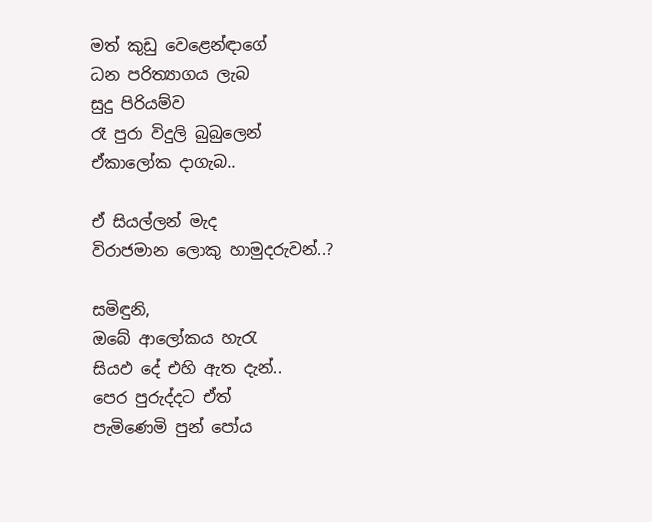මත් කුඩු වෙළෙන්ඳාගේ
ධන පරිත්‍යාගය ලැබ
සුදු පිරියම්ව
රෑ පුරා විදුලි බුබුලෙන්
ඒකාලෝක දාගැබ..

ඒ සියල්ලන් මැද
විරාජමාන ලොකු හාමුදරුවන්..?

සමිඳුනි,
ඔබේ ආලෝකය හැරැ
සියඵ දේ එහි ඇත දැන්..
පෙර පුරුද්දට ඒත්
පැමිණෙමි පුන් පෝය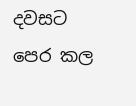දවසට
පෙර කල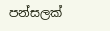පන්සලක්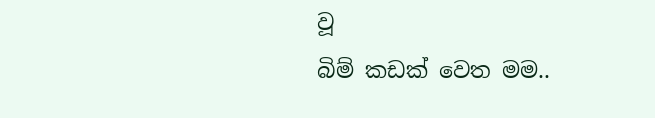වූ
බිම් කඩක් වෙත මම..